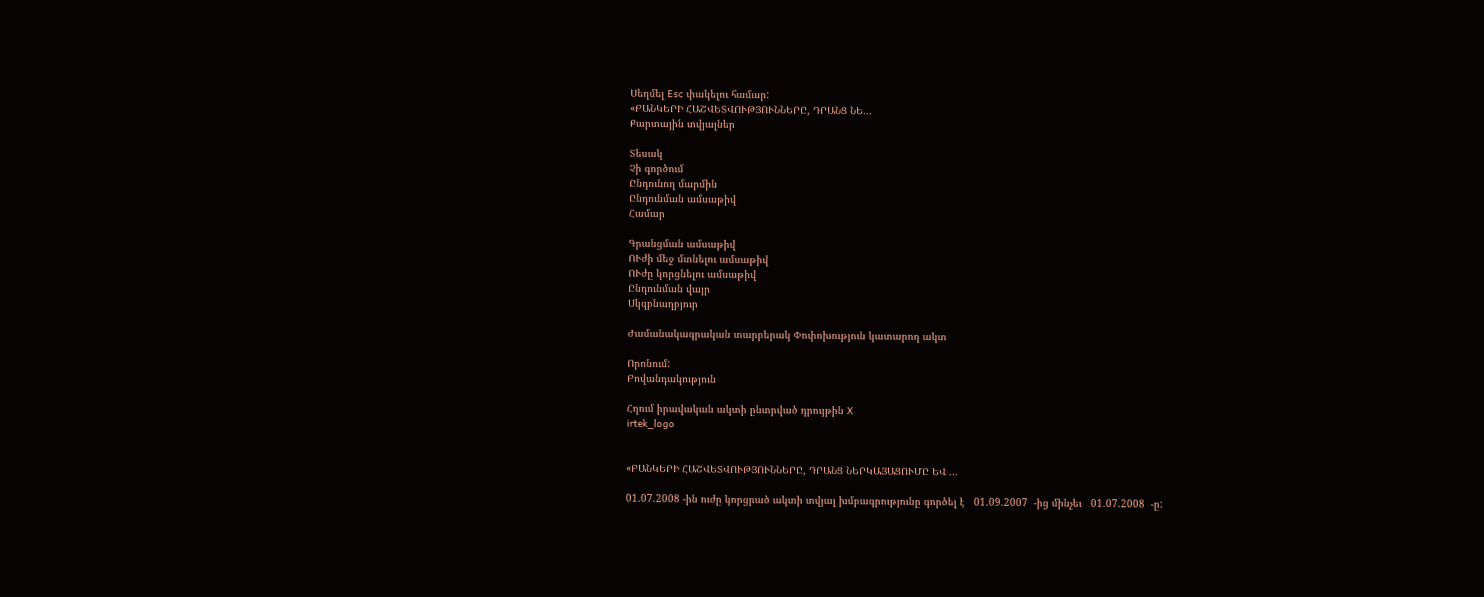Սեղմել Esc փակելու համար:
«ԲԱՆԿԵՐԻ ՀԱՇՎԵՏՎՈՒԹՅՈՒՆՆԵՐԸ, ԴՐԱՆՑ ՆԵ...
Քարտային տվյալներ

Տեսակ
Չի գործում
Ընդունող մարմին
Ընդունման ամսաթիվ
Համար

Գրանցման ամսաթիվ
ՈՒժի մեջ մտնելու ամսաթիվ
ՈՒժը կորցնելու ամսաթիվ
Ընդունման վայր
Սկզբնաղբյուր

Ժամանակագրական տարբերակ Փոփոխություն կատարող ակտ

Որոնում:
Բովանդակություն

Հղում իրավական ակտի ընտրված դրույթին X
irtek_logo


«ԲԱՆԿԵՐԻ ՀԱՇՎԵՏՎՈՒԹՅՈՒՆՆԵՐԸ, ԴՐԱՆՑ ՆԵՐԿԱՅԱՑՈՒՄԸ ԵՎ ...

01.07.2008 -ին ուժը կորցրած ակտի տվյալ խմբագրությունը գործել է   01.09.2007  -ից մինչեւ   01.07.2008  -ը: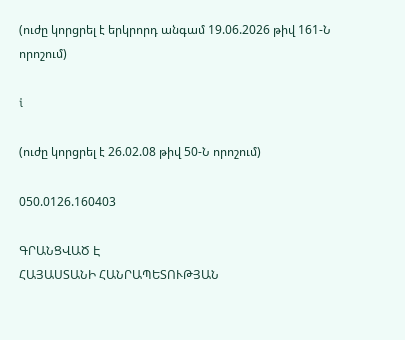(ուժը կորցրել է երկրորդ անգամ 19.06.2026 թիվ 161-Ն որոշում)

i

(ուժը կորցրել է 26.02.08 թիվ 50-Ն որոշում)

050.0126.160403

ԳՐԱՆՑՎԱԾ Է
ՀԱՅԱՍՏԱՆԻ ՀԱՆՐԱՊԵՏՈՒԹՅԱՆ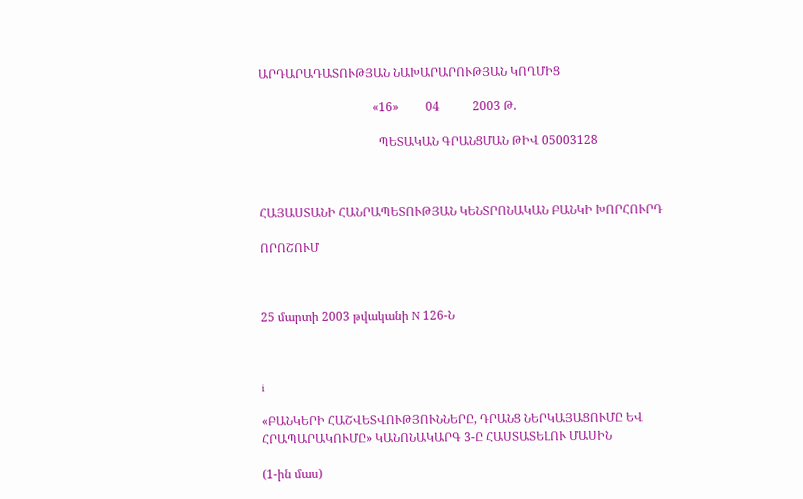ԱՐԴԱՐԱԴԱՏՈՒԹՅԱՆ ՆԱԽԱՐԱՐՈՒԹՅԱՆ ԿՈՂՄԻՑ

                                      «16»         04           2003 Թ.

                                        ՊԵՏԱԿԱՆ ԳՐԱՆՑՄԱՆ ԹԻՎ 05003128



ՀԱՅԱՍՏԱՆԻ ՀԱՆՐԱՊԵՏՈՒԹՅԱՆ ԿԵՆՏՐՈՆԱԿԱՆ ԲԱՆԿԻ ԽՈՐՀՈՒՐԴ

ՈՐՈՇՈՒՄ



25 մարտի 2003 թվականի N 126-Ն



i

«ԲԱՆԿԵՐԻ ՀԱՇՎԵՏՎՈՒԹՅՈՒՆՆԵՐԸ, ԴՐԱՆՑ ՆԵՐԿԱՅԱՑՈՒՄԸ ԵՎ ՀՐԱՊԱՐԱԿՈՒՄԸ» ԿԱՆՈՆԱԿԱՐԳ 3-Ը ՀԱՍՏԱՏԵԼՈՒ ՄԱՍԻՆ

(1-ին մաս)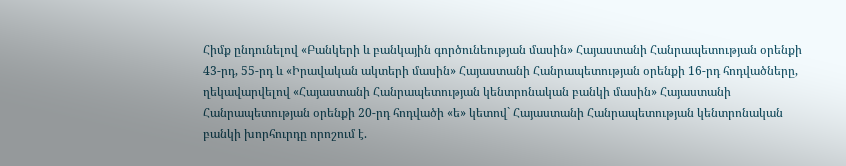Հիմք ընդունելով «Բանկերի և բանկային գործունեության մասին» Հայաստանի Հանրապետության օրենքի 43-րդ, 55-րդ և «Իրավական ակտերի մասին» Հայաստանի Հանրապետության օրենքի 16-րդ հոդվածները, ղեկավարվելով «Հայաստանի Հանրապետության կենտրոնական բանկի մասին» Հայաստանի Հանրապետության օրենքի 20-րդ հոդվածի «ե» կետով` Հայաստանի Հանրապետության կենտրոնական բանկի խորհուրդը որոշում է.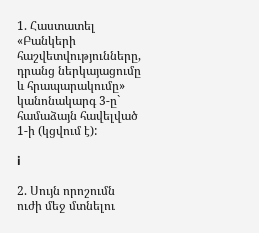1. Հաստատել «Բանկերի հաշվետվությունները, դրանց ներկայացումը և հրապարակումը» կանոնակարգ 3-ը` համաձայն հավելված 1-ի (կցվում է):

i

2. Սույն որոշումն ուժի մեջ մտնելու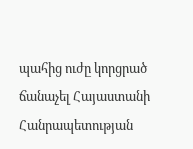պահից ուժը կորցրած ճանաչել Հայաստանի Հանրապետության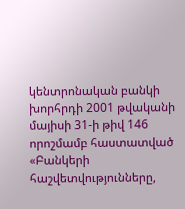կենտրոնական բանկի խորհրդի 2001 թվականի մայիսի 31-ի թիվ 146 որոշմամբ հաստատված «Բանկերի հաշվետվությունները,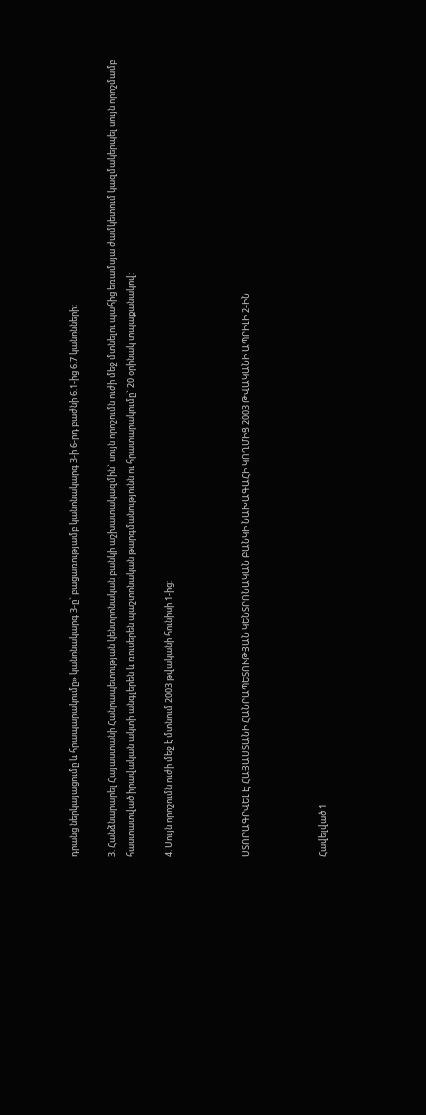դրանց ներկայացումը և հրապարակումը» կանոնակարգ 3-ը` բացառությամբ կանոնակարգ 3-ի 6-րդ բաժնի 6.1-ից 6.7 կանոնների:

3. Հանձնարարել Հայաստանի Հանրապետության կենտրոնական բանկի աշխատակազմին` սույն որոշումն ուժի մեջ մտնելու պահից եռամսյա ժամկետում կազմակերպել սույն որոշմամբ հաստատված իրավական ակտի անգլերեն և ռուսերեն պաշտոնական թարգմանությունն ու հրատարակումը` 20 օրինակ տպաքանակով:

4. Սույն որոշումն ուժի մեջ է մտնում 2003 թվականի հունիսի 1-ից:



ՍՏՈՐԱԳՐՎԵԼ Է ՀԱՅԱՍՏԱՆԻ ՀԱՆՐԱՊԵՏՈՒԹՅԱՆ ԿԵՆՏՐՈՆԱԿԱՆ ԲԱՆԿԻ ՆԱԽԱԳԱՀԻ ԿՈՂՄԻՑ 2003 ԹՎԱԿԱՆԻ ԱՊՐԻԼԻ 2-ԻՆ



Հավելված 1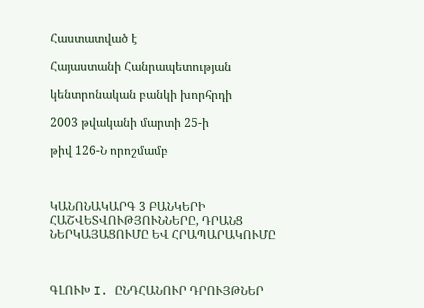Հաստատված է

Հայաստանի Հանրապետության

կենտրոնական բանկի խորհրդի

2003 թվականի մարտի 25-ի

թիվ 126-Ն որոշմամբ



ԿԱՆՈՆԱԿԱՐԳ 3 ԲԱՆԿԵՐԻ ՀԱՇՎԵՏՎՈՒԹՅՈՒՆՆԵՐԸ, ԴՐԱՆՑ ՆԵՐԿԱՅԱՑՈՒՄԸ ԵՎ ՀՐԱՊԱՐԱԿՈՒՄԸ



ԳԼՈՒԽ I. ԸՆԴՀԱՆՈՒՐ ԴՐՈՒՅԹՆԵՐ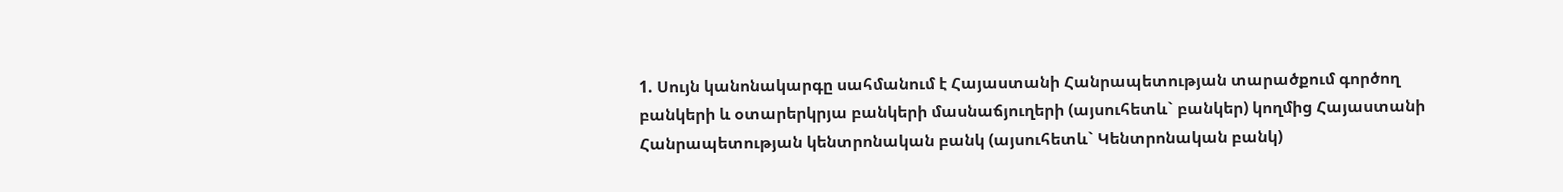1. Սույն կանոնակարգը սահմանում է Հայաստանի Հանրապետության տարածքում գործող բանկերի և օտարերկրյա բանկերի մասնաճյուղերի (այսուհետև` բանկեր) կողմից Հայաստանի Հանրապետության կենտրոնական բանկ (այսուհետև` Կենտրոնական բանկ)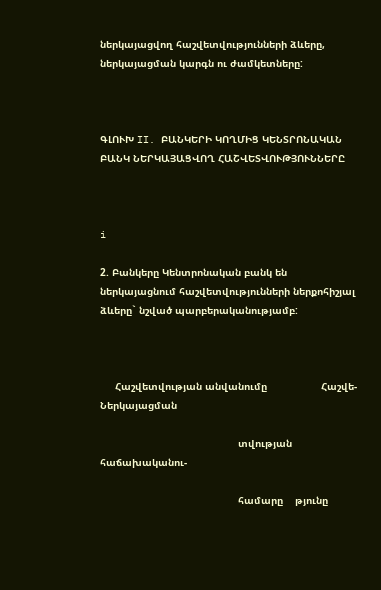ներկայացվող հաշվետվությունների ձևերը, ներկայացման կարգն ու ժամկետները:



ԳԼՈՒԽ II. ԲԱՆԿԵՐԻ ԿՈՂՄԻՑ ԿԵՆՏՐՈՆԱԿԱՆ ԲԱՆԿ ՆԵՐԿԱՅԱՑՎՈՂ ՀԱՇՎԵՏՎՈՒԹՅՈՒՆՆԵՐԸ



i

2. Բանկերը Կենտրոնական բանկ են ներկայացնում հաշվետվությունների ներքոհիշյալ ձևերը` նշված պարբերականությամբ:



     Հաշվետվության անվանումը                  Հաշվե-    Ներկայացման

                                              տվության  հաճախականու-

                                              համարը    թյունը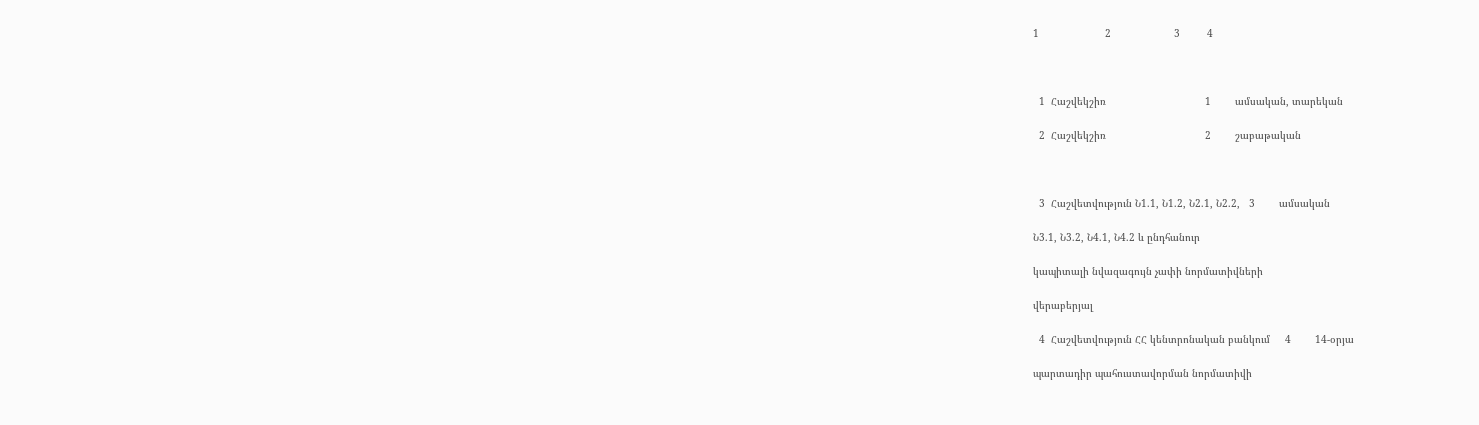1                      2                     3         4



  1  Հաշվեկշիռ                                 1        ամսական, տարեկան

  2  Հաշվեկշիռ                                 2        շաբաթական



  3  Հաշվետվություն Ն1.1, Ն1.2, Ն2.1, Ն2.2,   3        ամսական

Ն3.1, Ն3.2, Ն4.1, Ն4.2 և ընդհանուր

կապիտալի նվազագույն չափի նորմատիվների

վերաբերյալ

  4  Հաշվետվություն ՀՀ կենտրոնական բանկում     4        14-օրյա

պարտադիր պահուստավորման նորմատիվի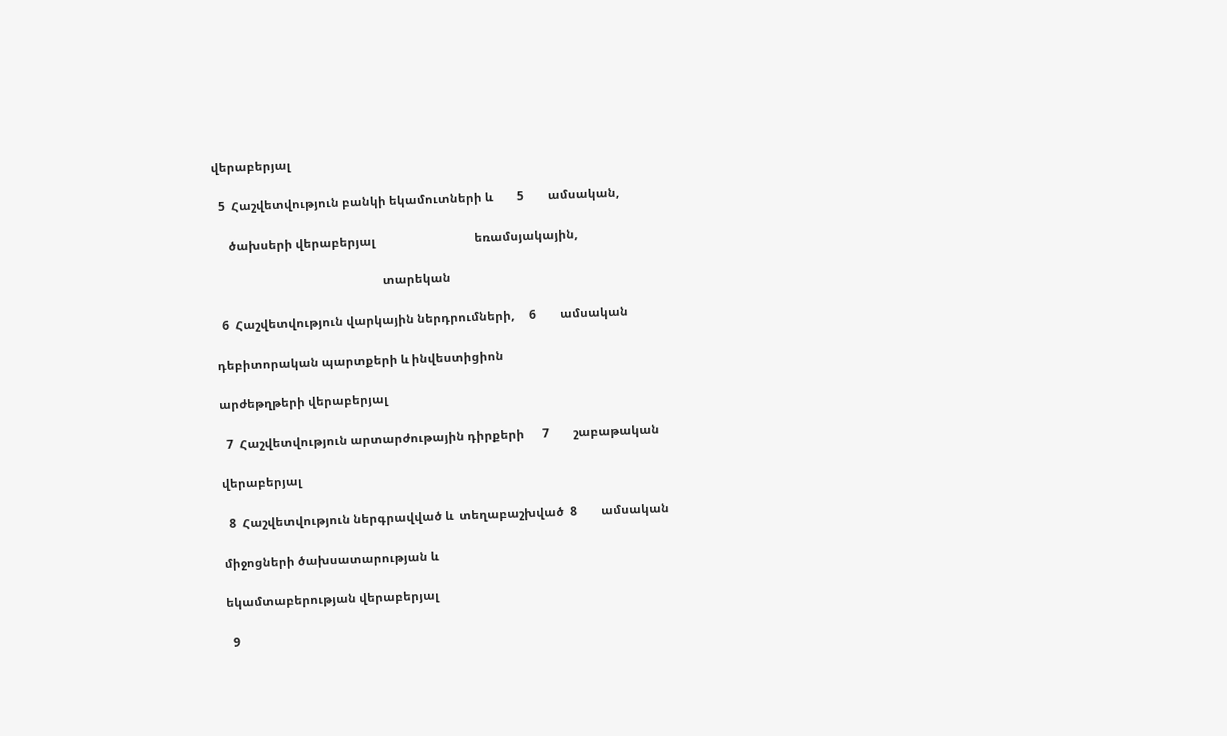վերաբերյալ

  5  Հաշվետվություն բանկի եկամուտների և        5        ամսական,

     ծախսերի վերաբերյալ                                 եռամսյակային,

                                                        տարեկան

  6  Հաշվետվություն վարկային ներդրումների,     6        ամսական

դեբիտորական պարտքերի և ինվեստիցիոն

արժեթղթերի վերաբերյալ

  7  Հաշվետվություն արտարժութային դիրքերի      7        շաբաթական

վերաբերյալ

  8  Հաշվետվություն ներգրավված և  տեղաբաշխված  8        ամսական

միջոցների ծախսատարության և

եկամտաբերության վերաբերյալ

  9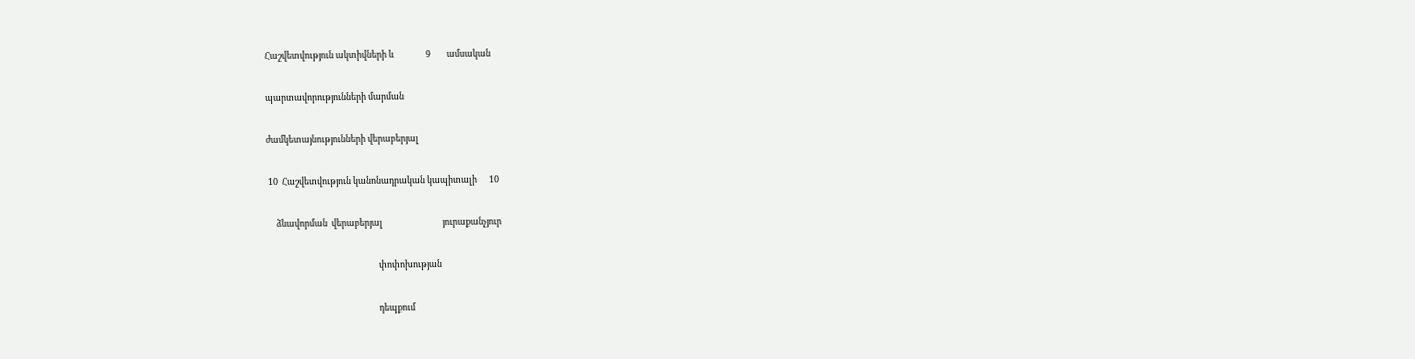Հաշվետվություն ակտիվների և                9        ամսական

պարտավորությունների մարման

ժամկետայնությունների վերաբերյալ

 10  Հաշվետվություն կանոնադրական կապիտալի      10

     ձևավորման  վերաբերյալ                              յուրաքանչյուր

                                                        փոփոխության

                                                        դեպքում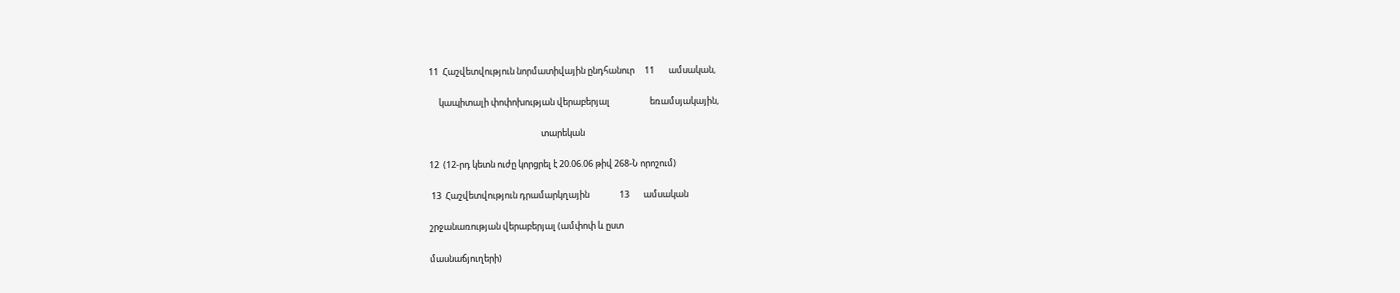11  Հաշվետվություն նորմատիվային ընդհանուր     11       ամսական,

     կապիտալի փոփոխության վերաբերյալ                    եռամսյակային,

                                                        տարեկան

12  (12-րդ կետն ուժը կորցրել է 20.06.06 թիվ 268-Ն որոշում)

 13  Հաշվետվություն դրամարկղային               13       ամսական

շրջանառության վերաբերյալ (ամփոփ և ըստ

մասնաճյուղերի)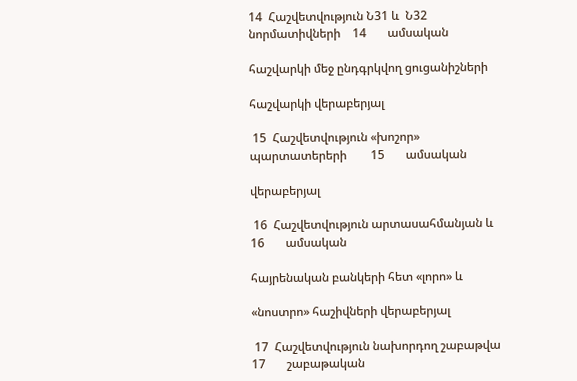14  Հաշվետվություն Ն31 և  Ն32 նորմատիվների    14       ամսական

հաշվարկի մեջ ընդգրկվող ցուցանիշների

հաշվարկի վերաբերյալ

 15  Հաշվետվություն «խոշոր» պարտատերերի        15       ամսական

վերաբերյալ

 16  Հաշվետվություն արտասահմանյան և            16       ամսական

հայրենական բանկերի հետ «լորո» և

«նոստրո» հաշիվների վերաբերյալ

 17  Հաշվետվություն նախորդող շաբաթվա           17       շաբաթական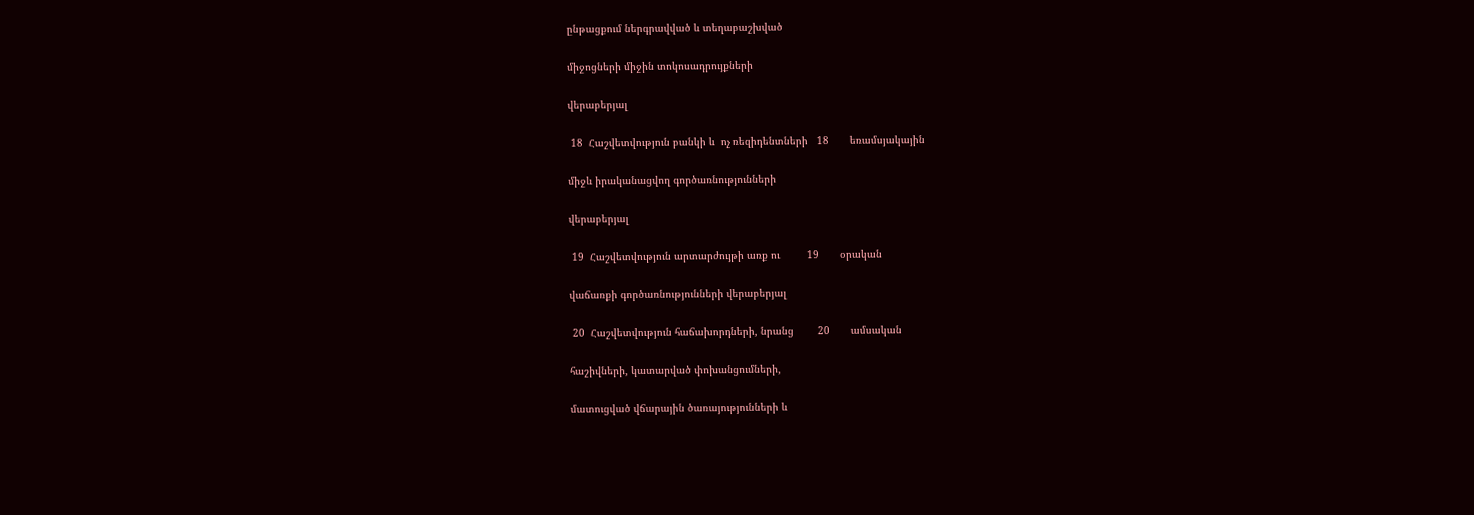ընթացքում ներգրավված և տեղաբաշխված

միջոցների միջին տոկոսադրույքների

վերաբերյալ

 18  Հաշվետվություն բանկի և  ոչ ռեզիդենտների   18       եռամսյակային

միջև իրականացվող գործառնությունների

վերաբերյալ

 19  Հաշվետվություն արտարժույթի առք ու         19       օրական

վաճառքի գործառնությունների վերաբերյալ

 20  Հաշվետվություն հաճախորդների, նրանց        20       ամսական

հաշիվների, կատարված փոխանցումների,

մատուցված վճարային ծառայությունների և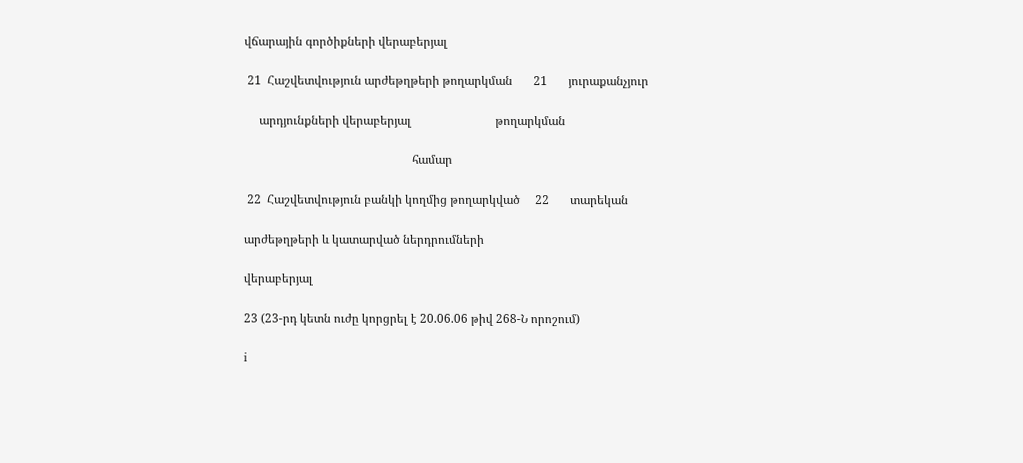վճարային գործիքների վերաբերյալ

 21  Հաշվետվություն արժեթղթերի թողարկման       21       յուրաքանչյուր

     արդյունքների վերաբերյալ                            թողարկման

                                                        համար

 22  Հաշվետվություն բանկի կողմից թողարկված     22       տարեկան

արժեթղթերի և կատարված ներդրումների

վերաբերյալ

23 (23-րդ կետն ուժը կորցրել է 20.06.06 թիվ 268-Ն որոշում)

i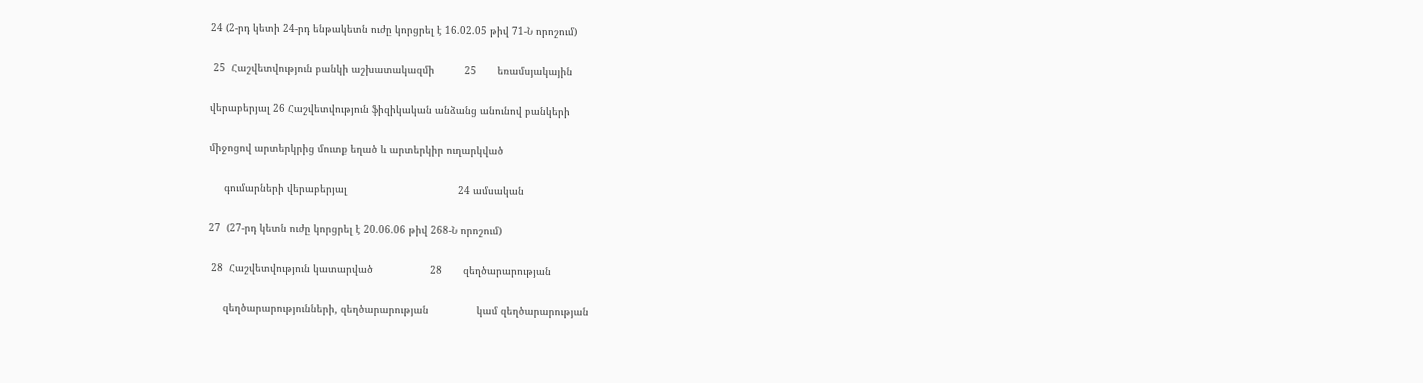24 (2-րդ կետի 24-րդ ենթակետն ուժը կորցրել է 16.02.05 թիվ 71-Ն որոշում)

 25  Հաշվետվություն բանկի աշխատակազմի          25       եռամսյակային

վերաբերյալ 26 Հաշվետվություն ֆիզիկական անձանց անունով բանկերի

միջոցով արտերկրից մուտք եղած և արտերկիր ուղարկված

     գումարների վերաբերյալ                                     24 ամսական

27  (27-րդ կետն ուժը կորցրել է 20.06.06 թիվ 268-Ն որոշում)

 28  Հաշվետվություն կատարված                   28       զեղծարարության

     զեղծարարությունների, զեղծարարության                կամ զեղծարարության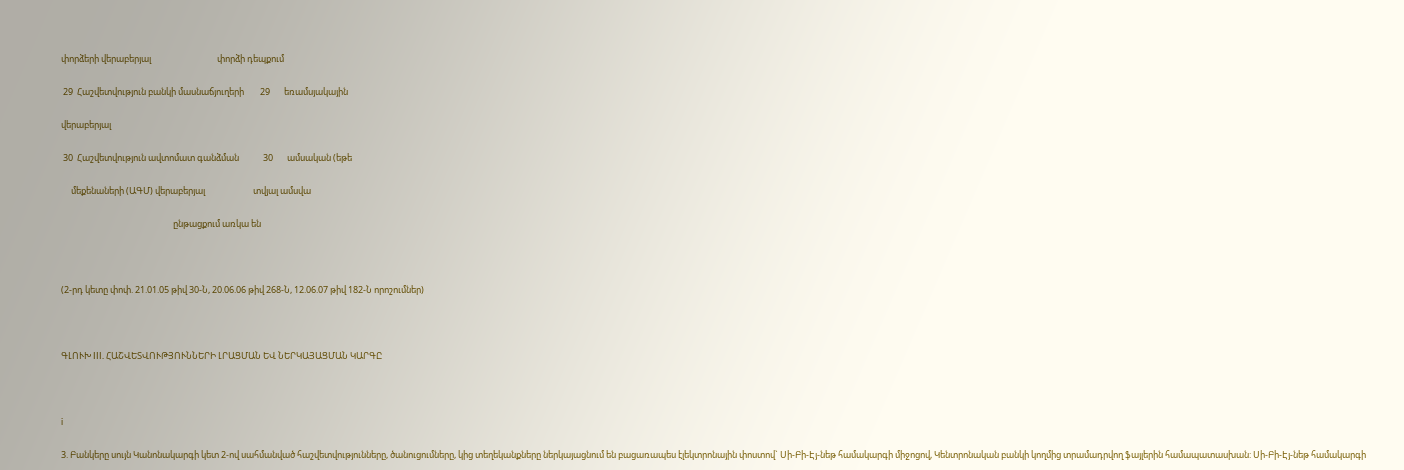փորձերի վերաբերյալ                                 փորձի դեպքում

 29  Հաշվետվություն բանկի մասնաճյուղերի        29       եռամսյակային

վերաբերյալ

 30  Հաշվետվություն ավտոմատ գանձման            30       ամսական (եթե

     մեքենաների (ԱԳՄ) վերաբերյալ                        տվյալ ամսվա

                                                        ընթացքում առկա են



(2-րդ կետը փոփ. 21.01.05 թիվ 30-Ն, 20.06.06 թիվ 268-Ն, 12.06.07 թիվ 182-Ն որոշումներ)



ԳԼՈՒԽ III. ՀԱՇՎԵՏՎՈՒԹՅՈՒՆՆԵՐԻ ԼՐԱՑՄԱՆ ԵՎ ՆԵՐԿԱՅԱՑՄԱՆ ԿԱՐԳԸ



i

3. Բանկերը սույն Կանոնակարգի կետ 2-ով սահմանված հաշվետվությունները, ծանուցումները, կից տեղեկանքները ներկայացնում են բացառապես էլեկտրոնային փոստով` Սի-Բի-Էյ-նեթ համակարգի միջոցով, Կենտրոնական բանկի կողմից տրամադրվող ֆայլերին համապատասխան: Սի-Բի-Էյ-նեթ համակարգի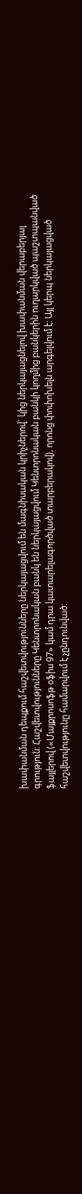խափանման դեպքում հաշվետվությունները ներկայացվում են մագնիսական կրիչներով` կից ներկայացնելով խափանման վերաբերյալ գրություն: Հաշվետվությունները Կենտրոնական բանկ են ներկայացվում Կենտրոնական բանկի կողմից բանկերին ուղարկված պաշտպանված ֆայլերով («Մայքրոսոֆթ օֆիս 97» կամ դրա կատարելագործված տարբերակով), որոնց փոփոխելն արգելվում է: Այլ կերպ ներկայացված հաշվետվությունը համարվում է չընդունված: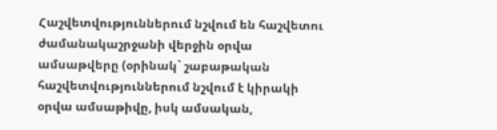Հաշվետվություններում նշվում են հաշվետու ժամանակաշրջանի վերջին օրվա ամսաթվերը (օրինակ` շաբաթական հաշվետվություններում նշվում է կիրակի օրվա ամսաթիվը, իսկ ամսական,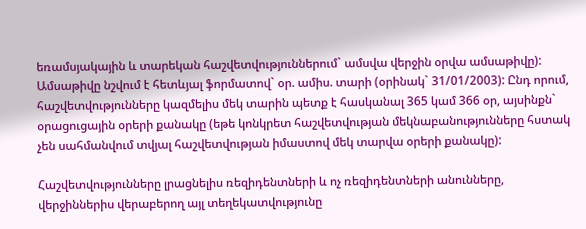եռամսյակային և տարեկան հաշվետվություններում` ամսվա վերջին օրվա ամսաթիվը): Ամսաթիվը նշվում է հետևյալ ֆորմատով` օր. ամիս. տարի (օրինակ` 31/01/2003): Ընդ որում, հաշվետվությունները կազմելիս մեկ տարին պետք է հասկանալ 365 կամ 366 օր, այսինքն` օրացուցային օրերի քանակը (եթե կոնկրետ հաշվետվության մեկնաբանությունները հստակ չեն սահմանվում տվյալ հաշվետվության իմաստով մեկ տարվա օրերի քանակը):

Հաշվետվությունները լրացնելիս ռեզիդենտների և ոչ ռեզիդենտների անունները, վերջիններիս վերաբերող այլ տեղեկատվությունը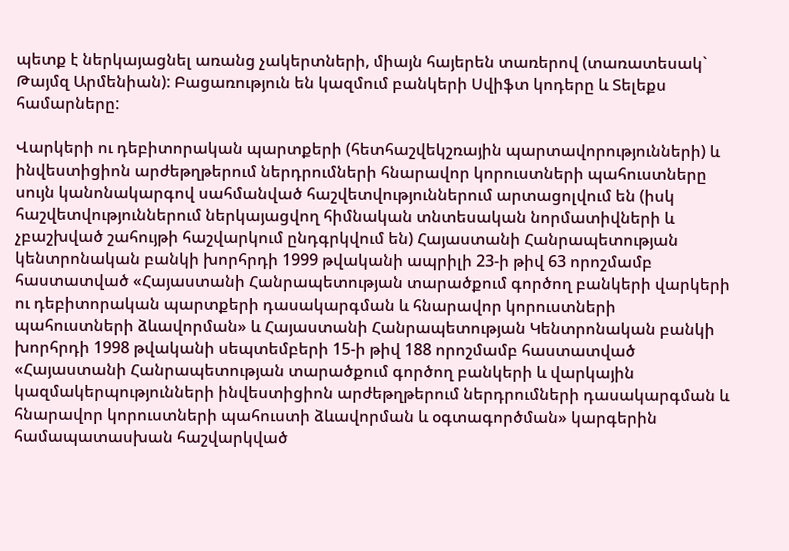պետք է ներկայացնել առանց չակերտների, միայն հայերեն տառերով (տառատեսակ` Թայմզ Արմենիան): Բացառություն են կազմում բանկերի Սվիֆտ կոդերը և Տելեքս համարները:

Վարկերի ու դեբիտորական պարտքերի (հետհաշվեկշռային պարտավորությունների) և ինվեստիցիոն արժեթղթերում ներդրումների հնարավոր կորուստների պահուստները սույն կանոնակարգով սահմանված հաշվետվություններում արտացոլվում են (իսկ հաշվետվություններում ներկայացվող հիմնական տնտեսական նորմատիվների և չբաշխված շահույթի հաշվարկում ընդգրկվում են) Հայաստանի Հանրապետության կենտրոնական բանկի խորհրդի 1999 թվականի ապրիլի 23-ի թիվ 63 որոշմամբ հաստատված «Հայաստանի Հանրապետության տարածքում գործող բանկերի վարկերի ու դեբիտորական պարտքերի դասակարգման և հնարավոր կորուստների պահուստների ձևավորման» և Հայաստանի Հանրապետության Կենտրոնական բանկի խորհրդի 1998 թվականի սեպտեմբերի 15-ի թիվ 188 որոշմամբ հաստատված «Հայաստանի Հանրապետության տարածքում գործող բանկերի և վարկային կազմակերպությունների ինվեստիցիոն արժեթղթերում ներդրումների դասակարգման և հնարավոր կորուստների պահուստի ձևավորման և օգտագործման» կարգերին համապատասխան հաշվարկված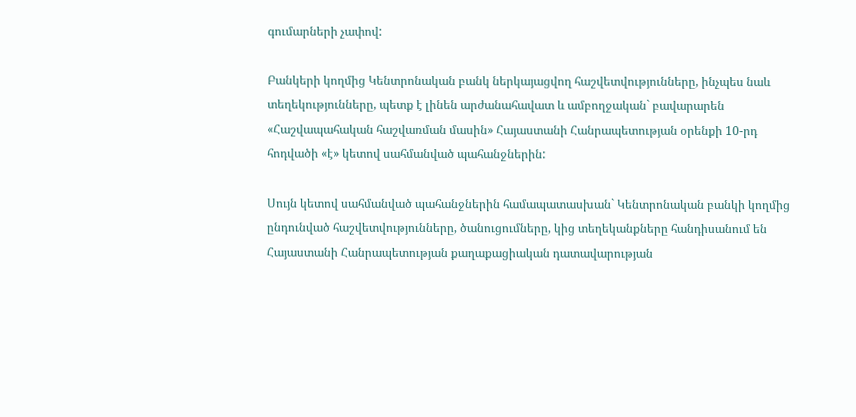գումարների չափով:

Բանկերի կողմից Կենտրոնական բանկ ներկայացվող հաշվետվությունները, ինչպես նաև տեղեկությունները, պետք է լինեն արժանահավատ և ամբողջական` բավարարեն «Հաշվապահական հաշվառման մասին» Հայաստանի Հանրապետության օրենքի 10-րդ հոդվածի «է» կետով սահմանված պահանջներին:

Սույն կետով սահմանված պահանջներին համապատասխան` Կենտրոնական բանկի կողմից ընդունված հաշվետվությունները, ծանուցումները, կից տեղեկանքները հանդիսանում են Հայաստանի Հանրապետության քաղաքացիական դատավարության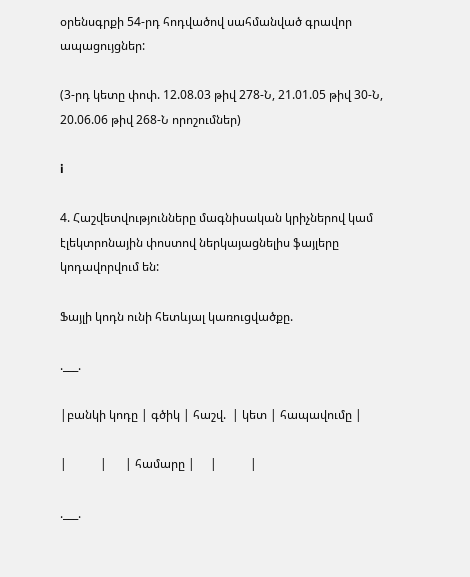օրենսգրքի 54-րդ հոդվածով սահմանված գրավոր ապացույցներ:

(3-րդ կետը փոփ. 12.08.03 թիվ 278-Ն, 21.01.05 թիվ 30-Ն, 20.06.06 թիվ 268-Ն որոշումներ)

i

4. Հաշվետվությունները մագնիսական կրիչներով կամ էլեկտրոնային փոստով ներկայացնելիս ֆայլերը կոդավորվում են:

Ֆայլի կոդն ունի հետևյալ կառուցվածքը.

.___.

|բանկի կոդը | գծիկ | հաշվ.  | կետ | հապավումը |

|           |      | համարը |     |           |

.___.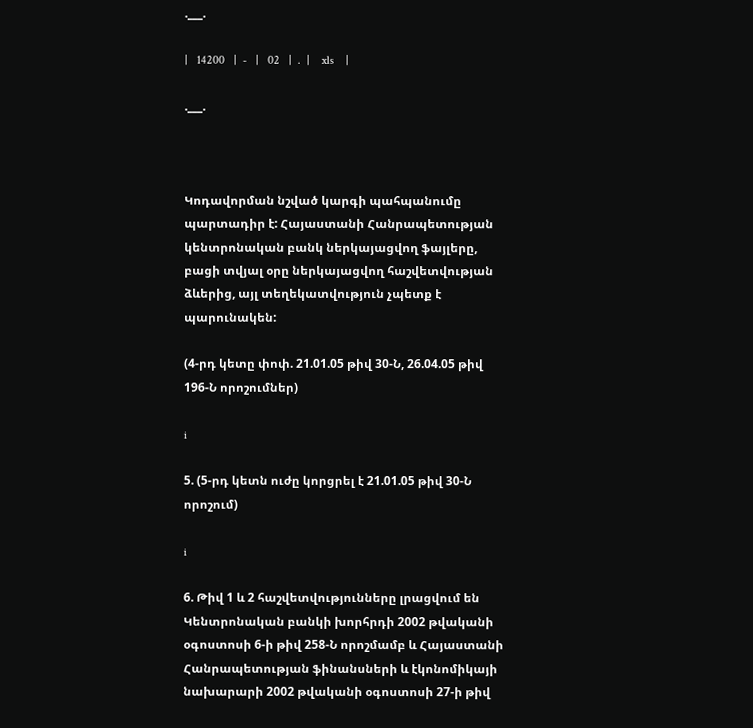.___.

|   14200   |  -   |   02   |  .  |    xls    |

.___.



Կոդավորման նշված կարգի պահպանումը պարտադիր է: Հայաստանի Հանրապետության կենտրոնական բանկ ներկայացվող ֆայլերը, բացի տվյալ օրը ներկայացվող հաշվետվության ձևերից, այլ տեղեկատվություն չպետք է պարունակեն:

(4-րդ կետը փոփ. 21.01.05 թիվ 30-Ն, 26.04.05 թիվ 196-Ն որոշումներ)

i

5. (5-րդ կետն ուժը կորցրել է 21.01.05 թիվ 30-Ն որոշում)

i

6. Թիվ 1 և 2 հաշվետվությունները լրացվում են Կենտրոնական բանկի խորհրդի 2002 թվականի օգոստոսի 6-ի թիվ 258-Ն որոշմամբ և Հայաստանի Հանրապետության ֆինանսների և էկոնոմիկայի նախարարի 2002 թվականի օգոստոսի 27-ի թիվ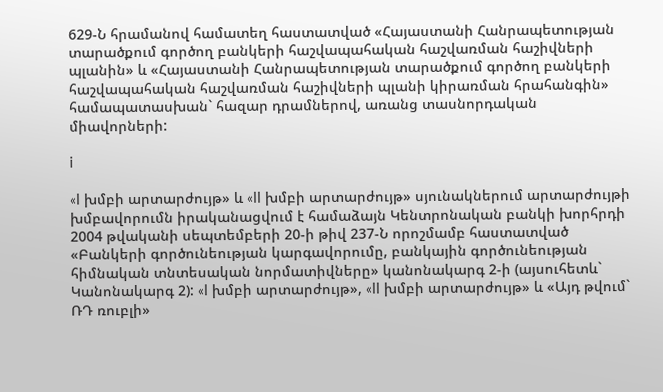629-Ն հրամանով համատեղ հաստատված «Հայաստանի Հանրապետության տարածքում գործող բանկերի հաշվապահական հաշվառման հաշիվների պլանին» և «Հայաստանի Հանրապետության տարածքում գործող բանկերի հաշվապահական հաշվառման հաշիվների պլանի կիրառման հրահանգին» համապատասխան` հազար դրամներով, առանց տասնորդական միավորների:

i

«I խմբի արտարժույթ» և «II խմբի արտարժույթ» սյունակներում արտարժույթի խմբավորումն իրականացվում է համաձայն Կենտրոնական բանկի խորհրդի 2004 թվականի սեպտեմբերի 20-ի թիվ 237-Ն որոշմամբ հաստատված «Բանկերի գործունեության կարգավորումը, բանկային գործունեության հիմնական տնտեսական նորմատիվները» կանոնակարգ 2-ի (այսուհետև` Կանոնակարգ 2): «I խմբի արտարժույթ», «II խմբի արտարժույթ» և «Այդ թվում` ՌԴ ռուբլի»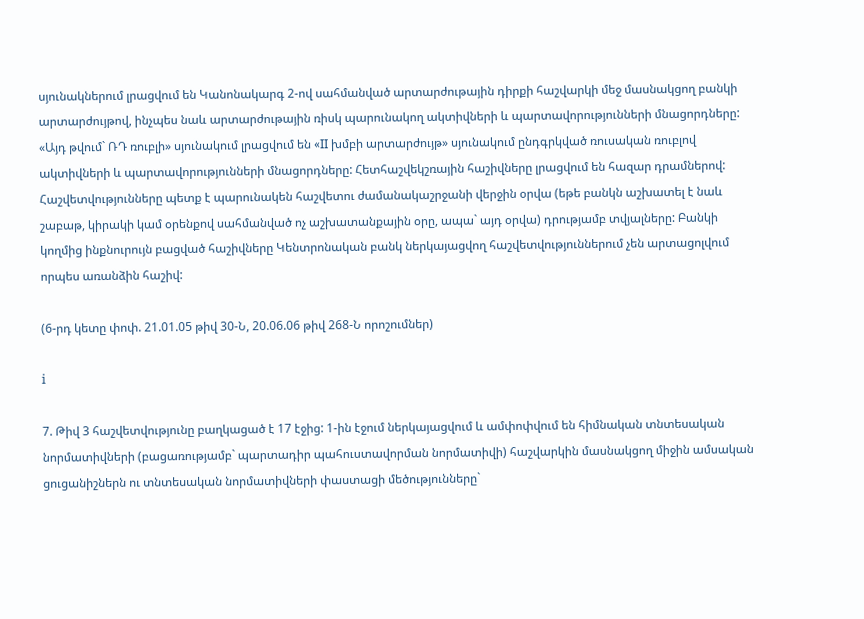սյունակներում լրացվում են Կանոնակարգ 2-ով սահմանված արտարժութային դիրքի հաշվարկի մեջ մասնակցող բանկի արտարժույթով, ինչպես նաև արտարժութային ռիսկ պարունակող ակտիվների և պարտավորությունների մնացորդները: «Այդ թվում` ՌԴ ռուբլի» սյունակում լրացվում են «II խմբի արտարժույթ» սյունակում ընդգրկված ռուսական ռուբլով ակտիվների և պարտավորությունների մնացորդները: Հետհաշվեկշռային հաշիվները լրացվում են հազար դրամներով: Հաշվետվությունները պետք է պարունակեն հաշվետու ժամանակաշրջանի վերջին օրվա (եթե բանկն աշխատել է նաև շաբաթ, կիրակի կամ օրենքով սահմանված ոչ աշխատանքային օրը, ապա` այդ օրվա) դրությամբ տվյալները: Բանկի կողմից ինքնուրույն բացված հաշիվները Կենտրոնական բանկ ներկայացվող հաշվետվություններում չեն արտացոլվում որպես առանձին հաշիվ:

(6-րդ կետը փոփ. 21.01.05 թիվ 30-Ն, 20.06.06 թիվ 268-Ն որոշումներ)

i

7. Թիվ 3 հաշվետվությունը բաղկացած է 17 էջից: 1-ին էջում ներկայացվում և ամփոփվում են հիմնական տնտեսական նորմատիվների (բացառությամբ` պարտադիր պահուստավորման նորմատիվի) հաշվարկին մասնակցող միջին ամսական ցուցանիշներն ու տնտեսական նորմատիվների փաստացի մեծությունները`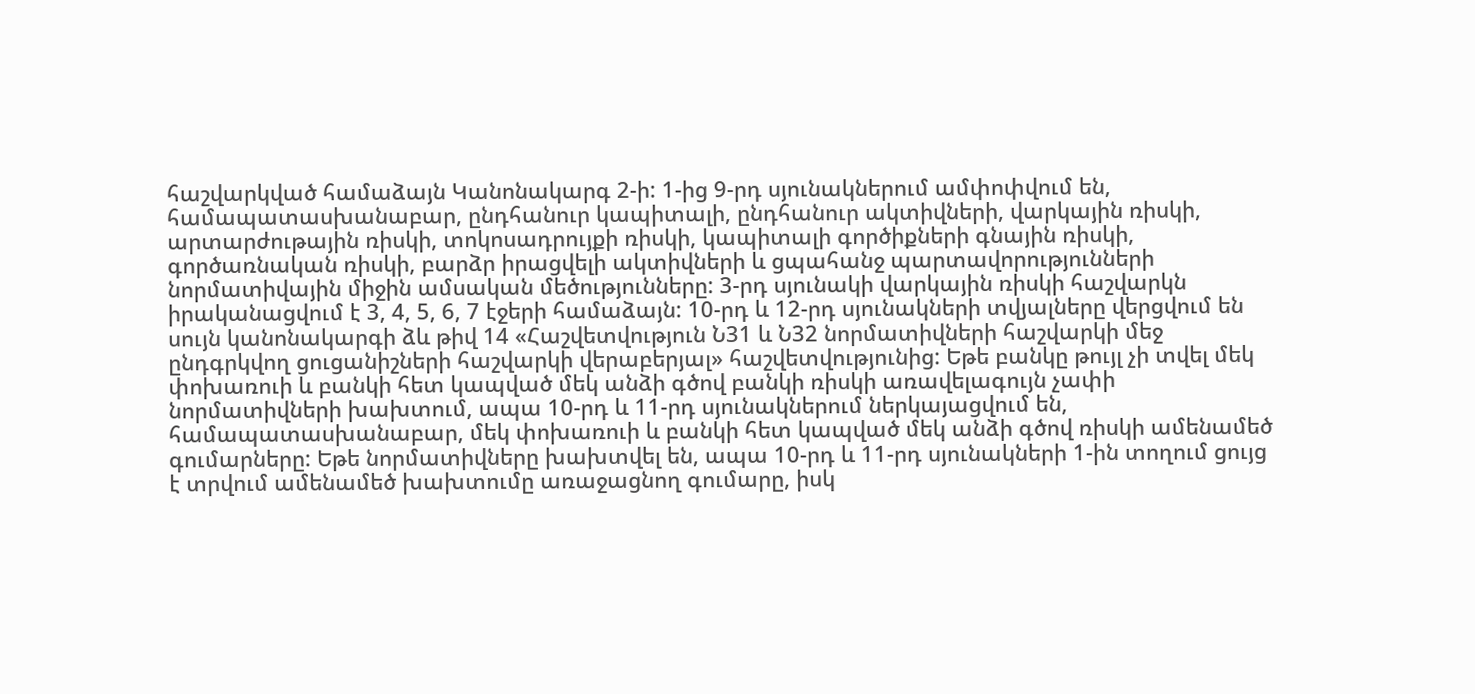հաշվարկված համաձայն Կանոնակարգ 2-ի: 1-ից 9-րդ սյունակներում ամփոփվում են, համապատասխանաբար, ընդհանուր կապիտալի, ընդհանուր ակտիվների, վարկային ռիսկի, արտարժութային ռիսկի, տոկոսադրույքի ռիսկի, կապիտալի գործիքների գնային ռիսկի, գործառնական ռիսկի, բարձր իրացվելի ակտիվների և ցպահանջ պարտավորությունների նորմատիվային միջին ամսական մեծությունները: 3-րդ սյունակի վարկային ռիսկի հաշվարկն իրականացվում է 3, 4, 5, 6, 7 էջերի համաձայն: 10-րդ և 12-րդ սյունակների տվյալները վերցվում են սույն կանոնակարգի ձև թիվ 14 «Հաշվետվություն Ն31 և Ն32 նորմատիվների հաշվարկի մեջ ընդգրկվող ցուցանիշների հաշվարկի վերաբերյալ» հաշվետվությունից: Եթե բանկը թույլ չի տվել մեկ փոխառուի և բանկի հետ կապված մեկ անձի գծով բանկի ռիսկի առավելագույն չափի նորմատիվների խախտում, ապա 10-րդ և 11-րդ սյունակներում ներկայացվում են, համապատասխանաբար, մեկ փոխառուի և բանկի հետ կապված մեկ անձի գծով ռիսկի ամենամեծ գումարները: Եթե նորմատիվները խախտվել են, ապա 10-րդ և 11-րդ սյունակների 1-ին տողում ցույց է տրվում ամենամեծ խախտումը առաջացնող գումարը, իսկ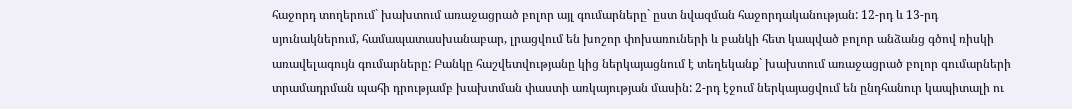հաջորդ տողերում` խախտում առաջացրած բոլոր այլ գումարները` ըստ նվազման հաջորդականության: 12-րդ և 13-րդ սյունակներում, համապատասխանաբար, լրացվում են խոշոր փոխառուների և բանկի հետ կապված բոլոր անձանց գծով ռիսկի առավելագույն գումարները: Բանկը հաշվետվությանը կից ներկայացնում է տեղեկանք` խախտում առաջացրած բոլոր գումարների տրամադրման պահի դրությամբ խախտման փաստի առկայության մասին: 2-րդ էջում ներկայացվում են ընդհանուր կապիտալի ու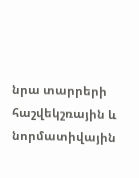նրա տարրերի հաշվեկշռային և նորմատիվային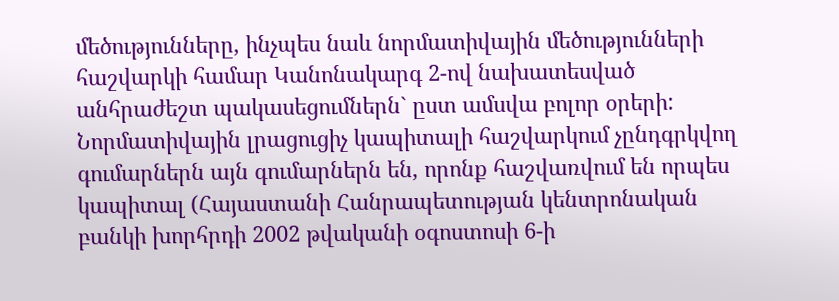մեծությունները, ինչպես նաև նորմատիվային մեծությունների հաշվարկի համար Կանոնակարգ 2-ով նախատեսված անհրաժեշտ պակասեցումներն` ըստ ամսվա բոլոր օրերի: Նորմատիվային լրացուցիչ կապիտալի հաշվարկում չընդգրկվող գումարներն այն գումարներն են, որոնք հաշվառվում են որպես կապիտալ (Հայաստանի Հանրապետության կենտրոնական բանկի խորհրդի 2002 թվականի օգոստոսի 6-ի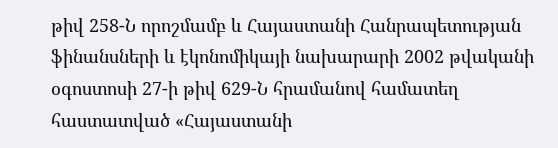թիվ 258-Ն որոշմամբ և Հայաստանի Հանրապետության ֆինանսների և էկոնոմիկայի նախարարի 2002 թվականի օգոստոսի 27-ի թիվ 629-Ն հրամանով համատեղ հաստատված «Հայաստանի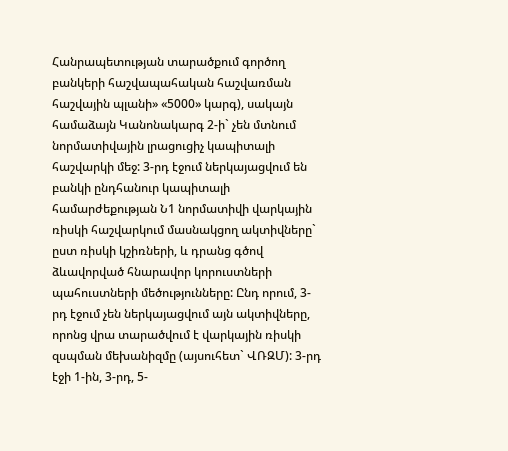Հանրապետության տարածքում գործող բանկերի հաշվապահական հաշվառման հաշվային պլանի» «5000» կարգ), սակայն համաձայն Կանոնակարգ 2-ի` չեն մտնում նորմատիվային լրացուցիչ կապիտալի հաշվարկի մեջ: 3-րդ էջում ներկայացվում են բանկի ընդհանուր կապիտալի համարժեքության Ն1 նորմատիվի վարկային ռիսկի հաշվարկում մասնակցող ակտիվները` ըստ ռիսկի կշիռների, և դրանց գծով ձևավորված հնարավոր կորուստների պահուստների մեծությունները: Ընդ որում, 3-րդ էջում չեն ներկայացվում այն ակտիվները, որոնց վրա տարածվում է վարկային ռիսկի զսպման մեխանիզմը (այսուհետ` ՎՌԶՄ): 3-րդ էջի 1-ին, 3-րդ, 5-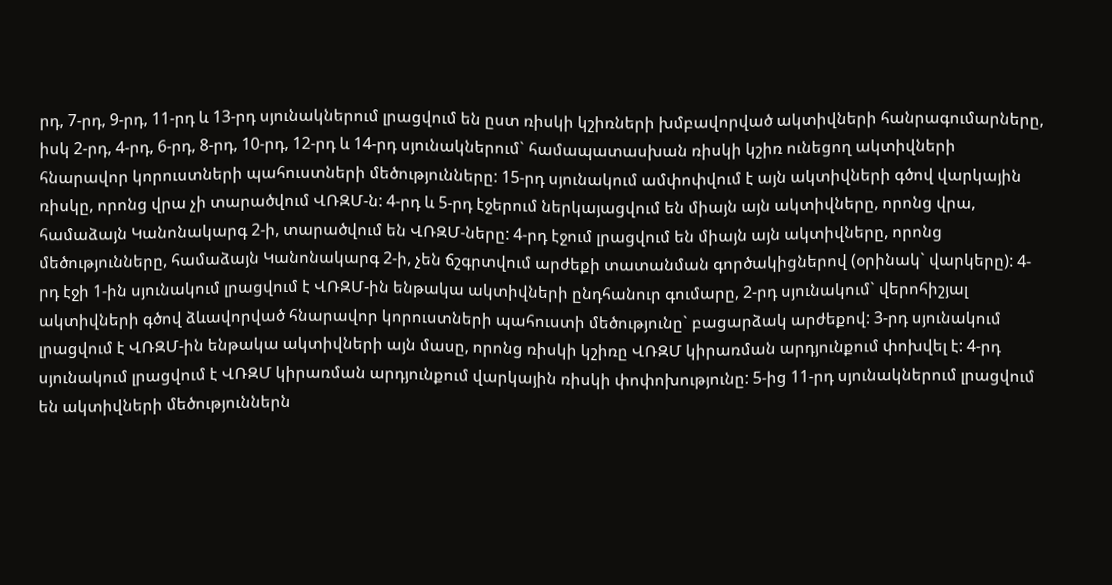րդ, 7-րդ, 9-րդ, 11-րդ և 13-րդ սյունակներում լրացվում են ըստ ռիսկի կշիռների խմբավորված ակտիվների հանրագումարները, իսկ 2-րդ, 4-րդ, 6-րդ, 8-րդ, 10-րդ, 12-րդ և 14-րդ սյունակներում` համապատասխան ռիսկի կշիռ ունեցող ակտիվների հնարավոր կորուստների պահուստների մեծությունները: 15-րդ սյունակում ամփոփվում է այն ակտիվների գծով վարկային ռիսկը, որոնց վրա չի տարածվում ՎՌԶՄ-ն: 4-րդ և 5-րդ էջերում ներկայացվում են միայն այն ակտիվները, որոնց վրա, համաձայն Կանոնակարգ 2-ի, տարածվում են ՎՌԶՄ-ները: 4-րդ էջում լրացվում են միայն այն ակտիվները, որոնց մեծությունները, համաձայն Կանոնակարգ 2-ի, չեն ճշգրտվում արժեքի տատանման գործակիցներով (օրինակ` վարկերը): 4-րդ էջի 1-ին սյունակում լրացվում է ՎՌԶՄ-ին ենթակա ակտիվների ընդհանուր գումարը, 2-րդ սյունակում` վերոհիշյալ ակտիվների գծով ձևավորված հնարավոր կորուստների պահուստի մեծությունը` բացարձակ արժեքով: 3-րդ սյունակում լրացվում է ՎՌԶՄ-ին ենթակա ակտիվների այն մասը, որոնց ռիսկի կշիռը ՎՌԶՄ կիրառման արդյունքում փոխվել է: 4-րդ սյունակում լրացվում է ՎՌԶՄ կիրառման արդյունքում վարկային ռիսկի փոփոխությունը: 5-ից 11-րդ սյունակներում լրացվում են ակտիվների մեծություններն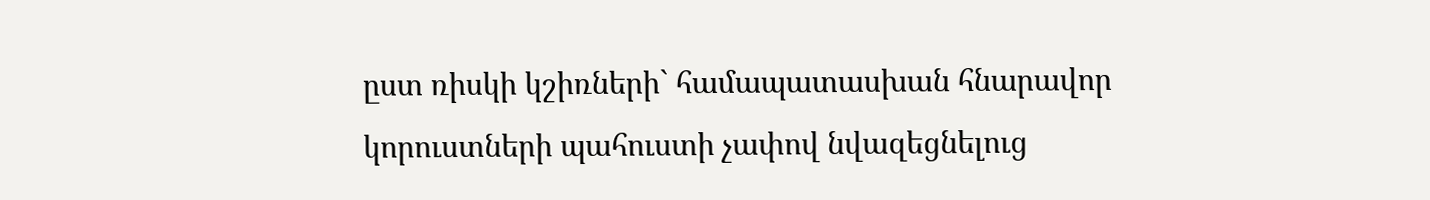ըստ ռիսկի կշիռների` համապատասխան հնարավոր կորուստների պահուստի չափով նվազեցնելուց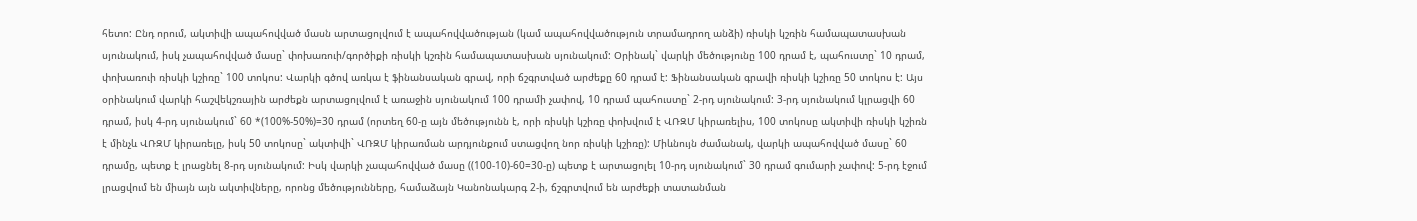հետո: Ընդ որում, ակտիվի ապահովված մասն արտացոլվում է ապահովվածության (կամ ապահովվածություն տրամադրող անձի) ռիսկի կշռին համապատասխան սյունակում, իսկ չապահովված մասը` փոխառուի/գործիքի ռիսկի կշռին համապատասխան սյունակում: Օրինակ` վարկի մեծությունը 100 դրամ է, պահուստը` 10 դրամ, փոխառուի ռիսկի կշիռը` 100 տոկոս: Վարկի գծով առկա է ֆինանսական գրավ, որի ճշգրտված արժեքը 60 դրամ է: Ֆինանսական գրավի ռիսկի կշիռը 50 տոկոս է: Այս օրինակում վարկի հաշվեկշռային արժեքն արտացոլվում է առաջին սյունակում 100 դրամի չափով, 10 դրամ պահուստը` 2-րդ սյունակում: 3-րդ սյունակում կլրացվի 60 դրամ, իսկ 4-րդ սյունակում` 60 *(100%-50%)=30 դրամ (որտեղ 60-ը այն մեծությունն է, որի ռիսկի կշիռը փոխվում է ՎՌԶՄ կիրառելիս, 100 տոկոսը ակտիվի ռիսկի կշիռն է մինչև ՎՌԶՄ կիրառելը, իսկ 50 տոկոսը` ակտիվի` ՎՌԶՄ կիրառման արդյունքում ստացվող նոր ռիսկի կշիռը): Միևնույն ժամանակ, վարկի ապահովված մասը` 60 դրամը, պետք է լրացնել 8-րդ սյունակում: Իսկ վարկի չապահովված մասը ((100-10)-60=30-ը) պետք է արտացոլել 10-րդ սյունակում` 30 դրամ գումարի չափով: 5-րդ էջում լրացվում են միայն այն ակտիվները, որոնց մեծությունները, համաձայն Կանոնակարգ 2-ի, ճշգրտվում են արժեքի տատանման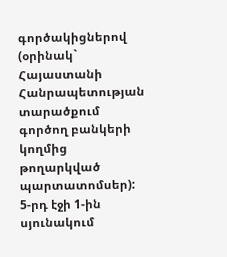գործակիցներով (օրինակ` Հայաստանի Հանրապետության տարածքում գործող բանկերի կողմից թողարկված պարտատոմսեր): 5-րդ էջի 1-ին սյունակում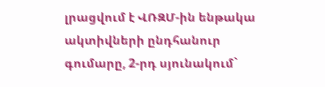լրացվում է ՎՌԶՄ-ին ենթակա ակտիվների ընդհանուր գումարը, 2-րդ սյունակում`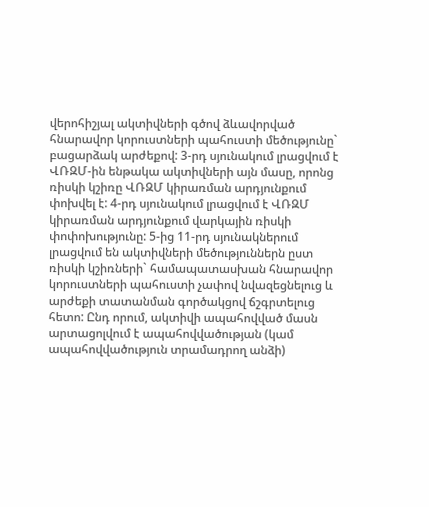վերոհիշյալ ակտիվների գծով ձևավորված հնարավոր կորուստների պահուստի մեծությունը` բացարձակ արժեքով: 3-րդ սյունակում լրացվում է ՎՌԶՄ-ին ենթակա ակտիվների այն մասը, որոնց ռիսկի կշիռը ՎՌԶՄ կիրառման արդյունքում փոխվել է: 4-րդ սյունակում լրացվում է ՎՌԶՄ կիրառման արդյունքում վարկային ռիսկի փոփոխությունը: 5-ից 11-րդ սյունակներում լրացվում են ակտիվների մեծություններն ըստ ռիսկի կշիռների` համապատասխան հնարավոր կորուստների պահուստի չափով նվազեցնելուց և արժեքի տատանման գործակցով ճշգրտելուց հետո: Ընդ որում, ակտիվի ապահովված մասն արտացոլվում է ապահովվածության (կամ ապահովվածություն տրամադրող անձի)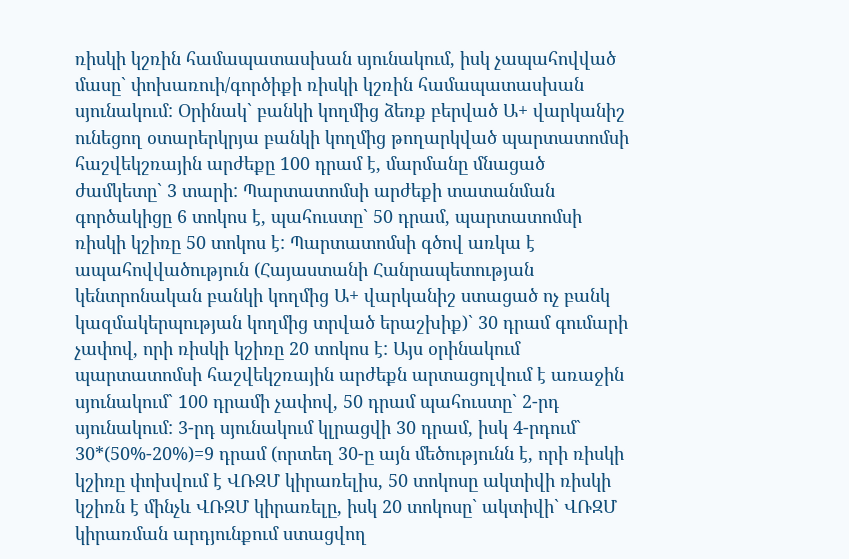ռիսկի կշռին համապատասխան սյունակում, իսկ չապահովված մասը` փոխառուի/գործիքի ռիսկի կշռին համապատասխան սյունակում: Օրինակ` բանկի կողմից ձեռք բերված Ա+ վարկանիշ ունեցող օտարերկրյա բանկի կողմից թողարկված պարտատոմսի հաշվեկշռային արժեքը 100 դրամ է, մարմանը մնացած ժամկետը` 3 տարի: Պարտատոմսի արժեքի տատանման գործակիցը 6 տոկոս է, պահուստը` 50 դրամ, պարտատոմսի ռիսկի կշիռը 50 տոկոս է: Պարտատոմսի գծով առկա է ապահովվածություն (Հայաստանի Հանրապետության կենտրոնական բանկի կողմից Ա+ վարկանիշ ստացած ոչ բանկ կազմակերպության կողմից տրված երաշխիք)` 30 դրամ գումարի չափով, որի ռիսկի կշիռը 20 տոկոս է: Այս օրինակում պարտատոմսի հաշվեկշռային արժեքն արտացոլվում է առաջին սյունակում` 100 դրամի չափով, 50 դրամ պահուստը` 2-րդ սյունակում: 3-րդ սյունակում կլրացվի 30 դրամ, իսկ 4-րդում` 30*(50%-20%)=9 դրամ (որտեղ 30-ը այն մեծությունն է, որի ռիսկի կշիռը փոխվում է ՎՌԶՄ կիրառելիս, 50 տոկոսը ակտիվի ռիսկի կշիռն է մինչև ՎՌԶՄ կիրառելը, իսկ 20 տոկոսը` ակտիվի` ՎՌԶՄ կիրառման արդյունքում ստացվող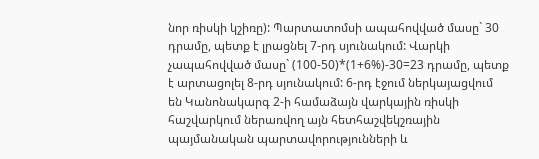նոր ռիսկի կշիռը): Պարտատոմսի ապահովված մասը` 30 դրամը, պետք է լրացնել 7-րդ սյունակում: Վարկի չապահովված մասը` (100-50)*(1+6%)-30=23 դրամը, պետք է արտացոլել 8-րդ սյունակում: 6-րդ էջում ներկայացվում են Կանոնակարգ 2-ի համաձայն վարկային ռիսկի հաշվարկում ներառվող այն հետհաշվեկշռային պայմանական պարտավորությունների և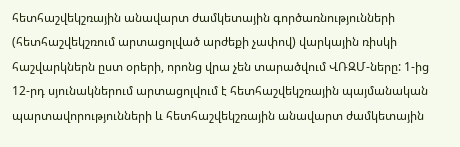հետհաշվեկշռային անավարտ ժամկետային գործառնությունների (հետհաշվեկշռում արտացոլված արժեքի չափով) վարկային ռիսկի հաշվարկներն ըստ օրերի, որոնց վրա չեն տարածվում ՎՌԶՄ-ները: 1-ից 12-րդ սյունակներում արտացոլվում է հետհաշվեկշռային պայմանական պարտավորությունների և հետհաշվեկշռային անավարտ ժամկետային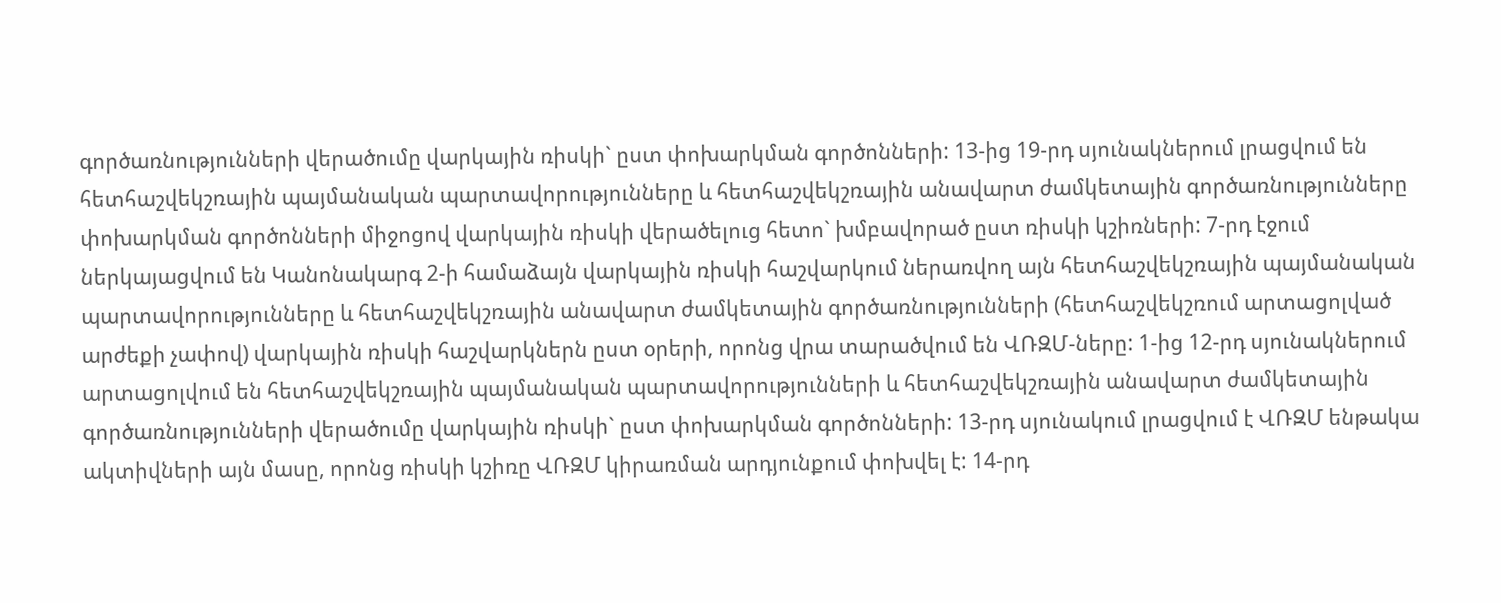գործառնությունների վերածումը վարկային ռիսկի` ըստ փոխարկման գործոնների: 13-ից 19-րդ սյունակներում լրացվում են հետհաշվեկշռային պայմանական պարտավորությունները և հետհաշվեկշռային անավարտ ժամկետային գործառնությունները փոխարկման գործոնների միջոցով վարկային ռիսկի վերածելուց հետո` խմբավորած ըստ ռիսկի կշիռների: 7-րդ էջում ներկայացվում են Կանոնակարգ 2-ի համաձայն վարկային ռիսկի հաշվարկում ներառվող այն հետհաշվեկշռային պայմանական պարտավորությունները և հետհաշվեկշռային անավարտ ժամկետային գործառնությունների (հետհաշվեկշռում արտացոլված արժեքի չափով) վարկային ռիսկի հաշվարկներն ըստ օրերի, որոնց վրա տարածվում են ՎՌԶՄ-ները: 1-ից 12-րդ սյունակներում արտացոլվում են հետհաշվեկշռային պայմանական պարտավորությունների և հետհաշվեկշռային անավարտ ժամկետային գործառնությունների վերածումը վարկային ռիսկի` ըստ փոխարկման գործոնների: 13-րդ սյունակում լրացվում է ՎՌԶՄ ենթակա ակտիվների այն մասը, որոնց ռիսկի կշիռը ՎՌԶՄ կիրառման արդյունքում փոխվել է: 14-րդ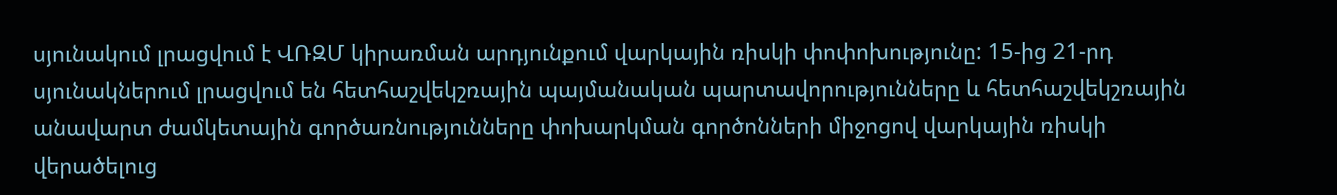սյունակում լրացվում է ՎՌԶՄ կիրառման արդյունքում վարկային ռիսկի փոփոխությունը: 15-ից 21-րդ սյունակներում լրացվում են հետհաշվեկշռային պայմանական պարտավորությունները և հետհաշվեկշռային անավարտ ժամկետային գործառնությունները փոխարկման գործոնների միջոցով վարկային ռիսկի վերածելուց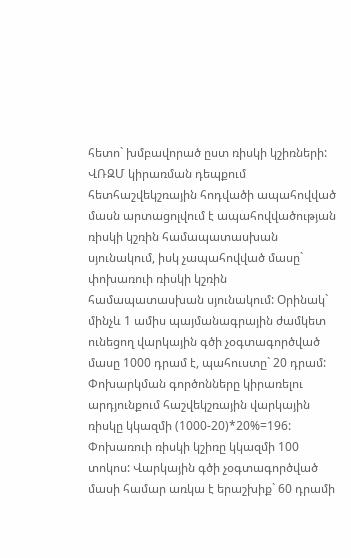հետո` խմբավորած ըստ ռիսկի կշիռների: ՎՌԶՄ կիրառման դեպքում հետհաշվեկշռային հոդվածի ապահովված մասն արտացոլվում է ապահովվածության ռիսկի կշռին համապատասխան սյունակում, իսկ չապահովված մասը` փոխառուի ռիսկի կշռին համապատասխան սյունակում: Օրինակ` մինչև 1 ամիս պայմանագրային ժամկետ ունեցող վարկային գծի չօգտագործված մասը 1000 դրամ է, պահուստը` 20 դրամ: Փոխարկման գործոնները կիրառելու արդյունքում հաշվեկշռային վարկային ռիսկը կկազմի (1000-20)*20%=196: Փոխառուի ռիսկի կշիռը կկազմի 100 տոկոս: Վարկային գծի չօգտագործված մասի համար առկա է երաշխիք` 60 դրամի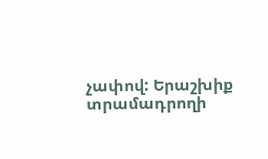չափով: Երաշխիք տրամադրողի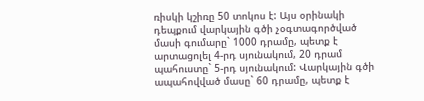ռիսկի կշիռը 50 տոկոս է: Այս օրինակի դեպքում վարկային գծի չօգտագործված մասի գումարը` 1000 դրամը, պետք է արտացոլել 4-րդ սյունակում, 20 դրամ պահուստը` 5-րդ սյունակում: Վարկային գծի ապահովված մասը` 60 դրամը, պետք է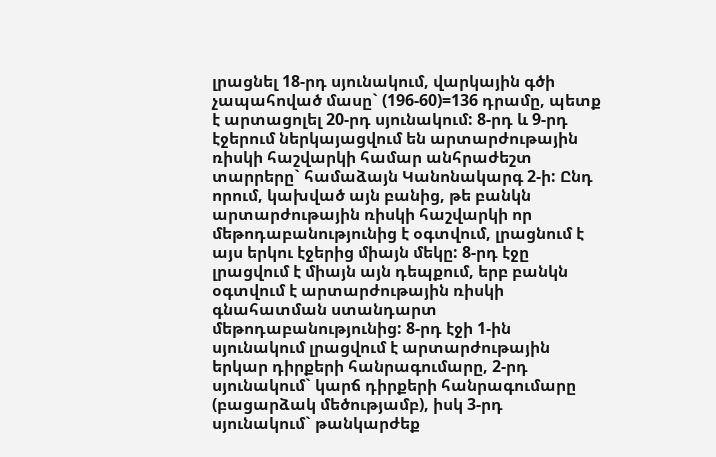լրացնել 18-րդ սյունակում, վարկային գծի չապահոված մասը` (196-60)=136 դրամը, պետք է արտացոլել 20-րդ սյունակում: 8-րդ և 9-րդ էջերում ներկայացվում են արտարժութային ռիսկի հաշվարկի համար անհրաժեշտ տարրերը` համաձայն Կանոնակարգ 2-ի: Ընդ որում, կախված այն բանից, թե բանկն արտարժութային ռիսկի հաշվարկի որ մեթոդաբանությունից է օգտվում, լրացնում է այս երկու էջերից միայն մեկը: 8-րդ էջը լրացվում է միայն այն դեպքում, երբ բանկն օգտվում է արտարժութային ռիսկի գնահատման ստանդարտ մեթոդաբանությունից: 8-րդ էջի 1-ին սյունակում լրացվում է արտարժութային երկար դիրքերի հանրագումարը, 2-րդ սյունակում` կարճ դիրքերի հանրագումարը (բացարձակ մեծությամբ), իսկ 3-րդ սյունակում` թանկարժեք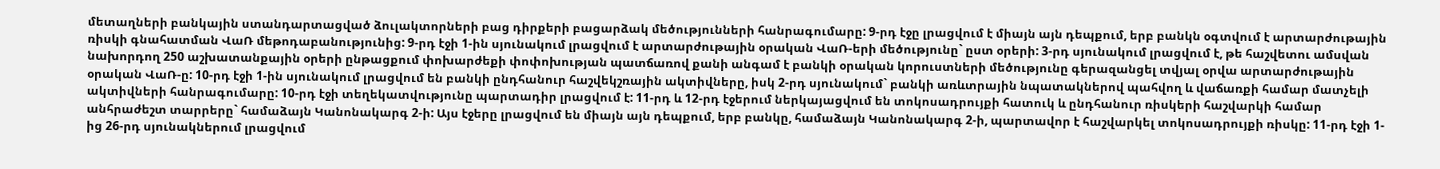մետաղների բանկային ստանդարտացված ձուլակտորների բաց դիրքերի բացարձակ մեծությունների հանրագումարը: 9-րդ էջը լրացվում է միայն այն դեպքում, երբ բանկն օգտվում է արտարժութային ռիսկի գնահատման ՎաՌ մեթոդաբանությունից: 9-րդ էջի 1-ին սյունակում լրացվում է արտարժութային օրական ՎաՌ-երի մեծությունը` ըստ օրերի: 3-րդ սյունակում լրացվում է, թե հաշվետու ամսվան նախորդող 250 աշխատանքային օրերի ընթացքում փոխարժեքի փոփոխության պատճառով քանի անգամ է բանկի օրական կորուստների մեծությունը գերազանցել տվյալ օրվա արտարժութային օրական ՎաՌ-ը: 10-րդ էջի 1-ին սյունակում լրացվում են բանկի ընդհանուր հաշվեկշռային ակտիվները, իսկ 2-րդ սյունակում` բանկի առևտրային նպատակներով պահվող և վաճառքի համար մատչելի ակտիվների հանրագումարը: 10-րդ էջի տեղեկատվությունը պարտադիր լրացվում է: 11-րդ և 12-րդ էջերում ներկայացվում են տոկոսադրույքի հատուկ և ընդհանուր ռիսկերի հաշվարկի համար անհրաժեշտ տարրերը` համաձայն Կանոնակարգ 2-ի: Այս էջերը լրացվում են միայն այն դեպքում, երբ բանկը, համաձայն Կանոնակարգ 2-ի, պարտավոր է հաշվարկել տոկոսադրույքի ռիսկը: 11-րդ էջի 1-ից 26-րդ սյունակներում լրացվում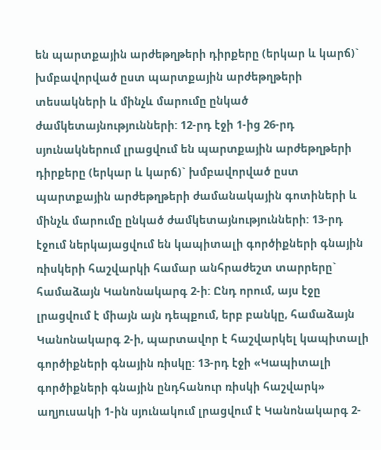են պարտքային արժեթղթերի դիրքերը (երկար և կարճ)` խմբավորված ըստ պարտքային արժեթղթերի տեսակների և մինչև մարումը ընկած ժամկետայնությունների: 12-րդ էջի 1-ից 26-րդ սյունակներում լրացվում են պարտքային արժեթղթերի դիրքերը (երկար և կարճ)` խմբավորված ըստ պարտքային արժեթղթերի ժամանակային գոտիների և մինչև մարումը ընկած ժամկետայնությունների: 13-րդ էջում ներկայացվում են կապիտալի գործիքների գնային ռիսկերի հաշվարկի համար անհրաժեշտ տարրերը` համաձայն Կանոնակարգ 2-ի: Ընդ որում, այս էջը լրացվում է միայն այն դեպքում, երբ բանկը, համաձայն Կանոնակարգ 2-ի, պարտավոր է հաշվարկել կապիտալի գործիքների գնային ռիսկը: 13-րդ էջի «Կապիտալի գործիքների գնային ընդհանուր ռիսկի հաշվարկ» աղյուսակի 1-ին սյունակում լրացվում է Կանոնակարգ 2-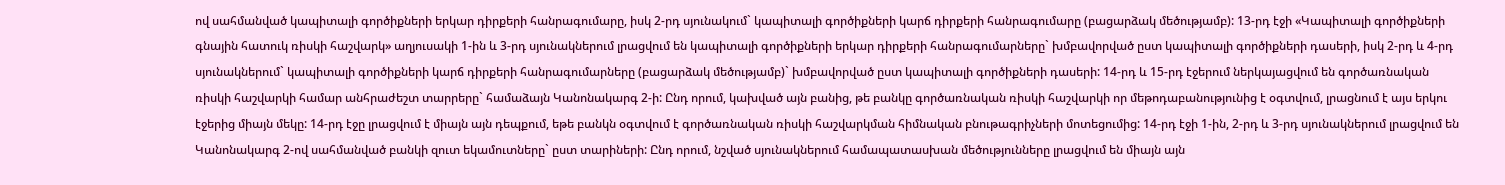ով սահմանված կապիտալի գործիքների երկար դիրքերի հանրագումարը, իսկ 2-րդ սյունակում` կապիտալի գործիքների կարճ դիրքերի հանրագումարը (բացարձակ մեծությամբ): 13-րդ էջի «Կապիտալի գործիքների գնային հատուկ ռիսկի հաշվարկ» աղյուսակի 1-ին և 3-րդ սյունակներում լրացվում են կապիտալի գործիքների երկար դիրքերի հանրագումարները` խմբավորված ըստ կապիտալի գործիքների դասերի, իսկ 2-րդ և 4-րդ սյունակներում` կապիտալի գործիքների կարճ դիրքերի հանրագումարները (բացարձակ մեծությամբ)` խմբավորված ըստ կապիտալի գործիքների դասերի: 14-րդ և 15-րդ էջերում ներկայացվում են գործառնական ռիսկի հաշվարկի համար անհրաժեշտ տարրերը` համաձայն Կանոնակարգ 2-ի: Ընդ որում, կախված այն բանից, թե բանկը գործառնական ռիսկի հաշվարկի որ մեթոդաբանությունից է օգտվում, լրացնում է այս երկու էջերից միայն մեկը: 14-րդ էջը լրացվում է միայն այն դեպքում, եթե բանկն օգտվում է գործառնական ռիսկի հաշվարկման հիմնական բնութագրիչների մոտեցումից: 14-րդ էջի 1-ին, 2-րդ և 3-րդ սյունակներում լրացվում են Կանոնակարգ 2-ով սահմանված բանկի զուտ եկամուտները` ըստ տարիների: Ընդ որում, նշված սյունակներում համապատասխան մեծությունները լրացվում են միայն այն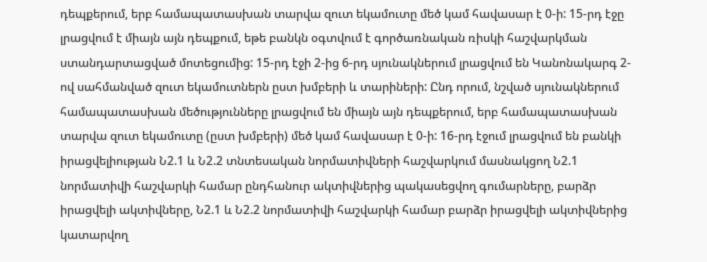դեպքերում, երբ համապատասխան տարվա զուտ եկամուտը մեծ կամ հավասար է 0-ի: 15-րդ էջը լրացվում է միայն այն դեպքում, եթե բանկն օգտվում է գործառնական ռիսկի հաշվարկման ստանդարտացված մոտեցումից: 15-րդ էջի 2-ից 6-րդ սյունակներում լրացվում են Կանոնակարգ 2-ով սահմանված զուտ եկամուտներն ըստ խմբերի և տարիների: Ընդ որում, նշված սյունակներում համապատասխան մեծությունները լրացվում են միայն այն դեպքերում, երբ համապատասխան տարվա զուտ եկամուտը (ըստ խմբերի) մեծ կամ հավասար է 0-ի: 16-րդ էջում լրացվում են բանկի իրացվելիության Ն2.1 և Ն2.2 տնտեսական նորմատիվների հաշվարկում մասնակցող Ն2.1 նորմատիվի հաշվարկի համար ընդհանուր ակտիվներից պակասեցվող գումարները, բարձր իրացվելի ակտիվները, Ն2.1 և Ն2.2 նորմատիվի հաշվարկի համար բարձր իրացվելի ակտիվներից կատարվող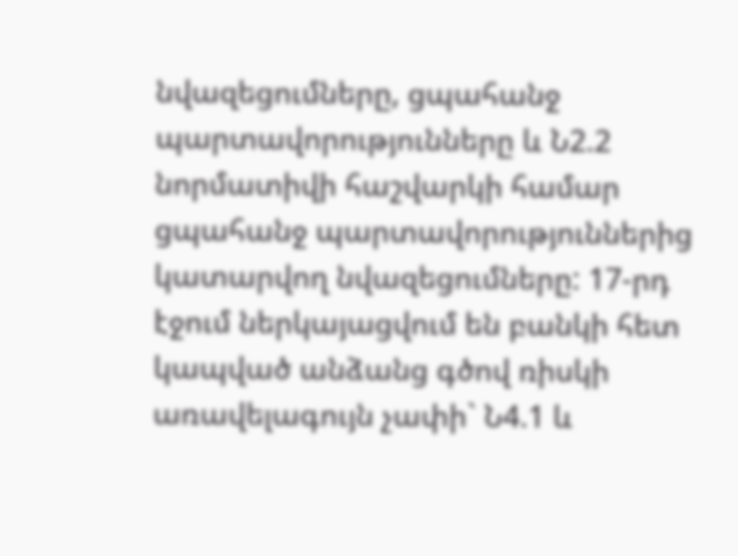նվազեցումները, ցպահանջ պարտավորությունները և Ն2.2 նորմատիվի հաշվարկի համար ցպահանջ պարտավորություններից կատարվող նվազեցումները: 17-րդ էջում ներկայացվում են բանկի հետ կապված անձանց գծով ռիսկի առավելագույն չափի` Ն4.1 և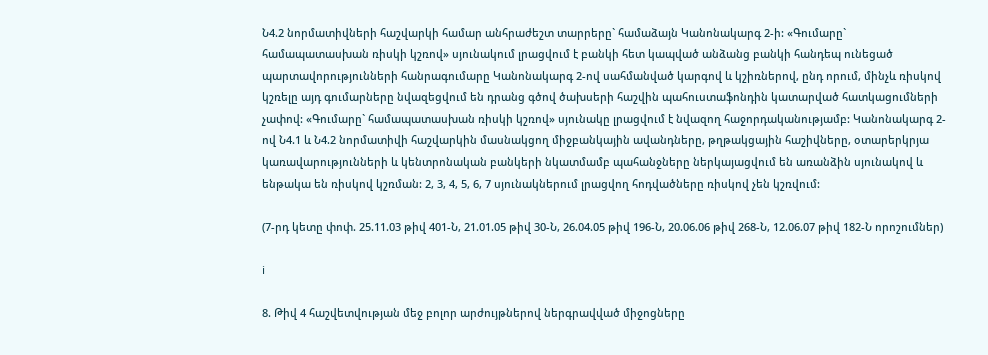Ն4.2 նորմատիվների հաշվարկի համար անհրաժեշտ տարրերը` համաձայն Կանոնակարգ 2-ի: «Գումարը` համապատասխան ռիսկի կշռով» սյունակում լրացվում է բանկի հետ կապված անձանց բանկի հանդեպ ունեցած պարտավորությունների հանրագումարը Կանոնակարգ 2-ով սահմանված կարգով և կշիռներով, ընդ որում, մինչև ռիսկով կշռելը այդ գումարները նվազեցվում են դրանց գծով ծախսերի հաշվին պահուստաֆոնդին կատարված հատկացումների չափով: «Գումարը` համապատասխան ռիսկի կշռով» սյունակը լրացվում է նվազող հաջորդականությամբ: Կանոնակարգ 2-ով Ն4.1 և Ն4.2 նորմատիվի հաշվարկին մասնակցող միջբանկային ավանդները, թղթակցային հաշիվները, օտարերկրյա կառավարությունների և կենտրոնական բանկերի նկատմամբ պահանջները ներկայացվում են առանձին սյունակով և ենթակա են ռիսկով կշռման: 2, 3, 4, 5, 6, 7 սյունակներում լրացվող հոդվածները ռիսկով չեն կշռվում:

(7-րդ կետը փոփ. 25.11.03 թիվ 401-Ն, 21.01.05 թիվ 30-Ն, 26.04.05 թիվ 196-Ն, 20.06.06 թիվ 268-Ն, 12.06.07 թիվ 182-Ն որոշումներ)

i

8. Թիվ 4 հաշվետվության մեջ բոլոր արժույթներով ներգրավված միջոցները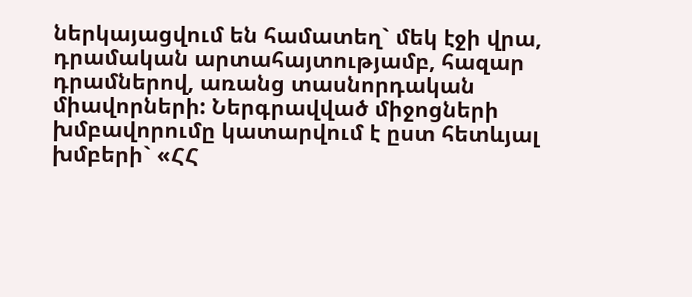ներկայացվում են համատեղ` մեկ էջի վրա, դրամական արտահայտությամբ, հազար դրամներով, առանց տասնորդական միավորների: Ներգրավված միջոցների խմբավորումը կատարվում է ըստ հետևյալ խմբերի` «ՀՀ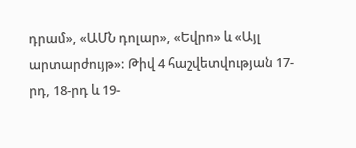դրամ», «ԱՄՆ դոլար», «Եվրո» և «Այլ արտարժույթ»: Թիվ 4 հաշվետվության 17-րդ, 18-րդ և 19-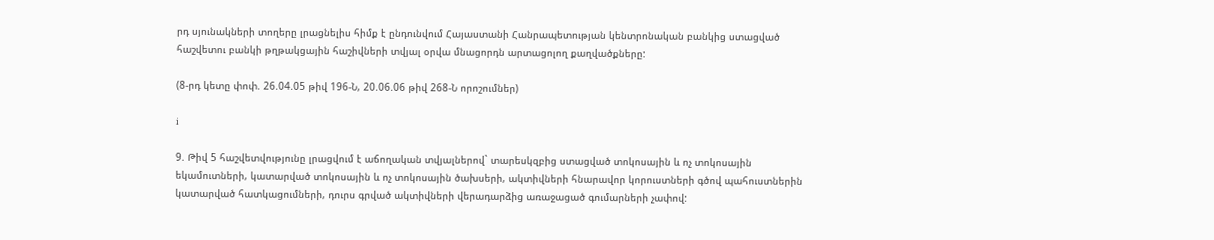րդ սյունակների տողերը լրացնելիս հիմք է ընդունվում Հայաստանի Հանրապետության կենտրոնական բանկից ստացված հաշվետու բանկի թղթակցային հաշիվների տվյալ օրվա մնացորդն արտացոլող քաղվածքները:

(8-րդ կետը փոփ. 26.04.05 թիվ 196-Ն, 20.06.06 թիվ 268-Ն որոշումներ)

i

9. Թիվ 5 հաշվետվությունը լրացվում է աճողական տվյալներով` տարեսկզբից ստացված տոկոսային և ոչ տոկոսային եկամուտների, կատարված տոկոսային և ոչ տոկոսային ծախսերի, ակտիվների հնարավոր կորուստների գծով պահուստներին կատարված հատկացումների, դուրս գրված ակտիվների վերադարձից առաջացած գումարների չափով: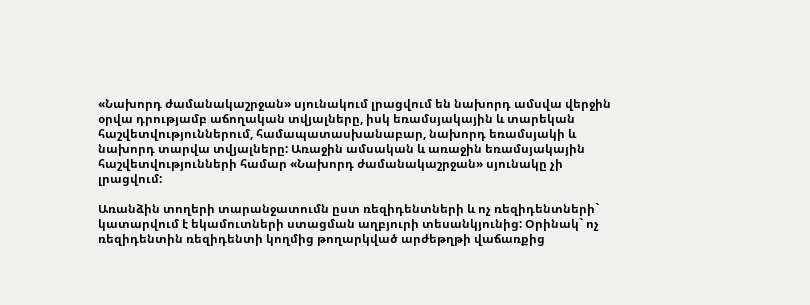«Նախորդ ժամանակաշրջան» սյունակում լրացվում են նախորդ ամսվա վերջին օրվա դրությամբ աճողական տվյալները, իսկ եռամսյակային և տարեկան հաշվետվություններում, համապատասխանաբար, նախորդ եռամսյակի և նախորդ տարվա տվյալները: Առաջին ամսական և առաջին եռամսյակային հաշվետվությունների համար «Նախորդ ժամանակաշրջան» սյունակը չի լրացվում:

Առանձին տողերի տարանջատումն ըստ ռեզիդենտների և ոչ ռեզիդենտների` կատարվում է եկամուտների ստացման աղբյուրի տեսանկյունից: Օրինակ` ոչ ռեզիդենտին ռեզիդենտի կողմից թողարկված արժեթղթի վաճառքից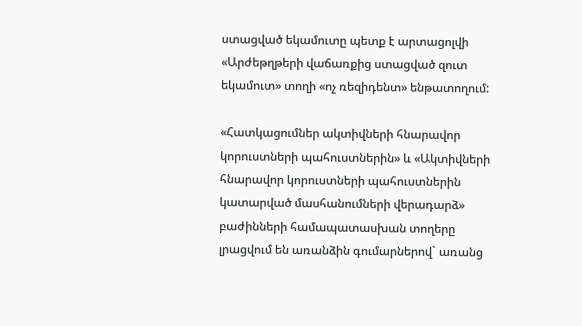ստացված եկամուտը պետք է արտացոլվի «Արժեթղթերի վաճառքից ստացված զուտ եկամուտ» տողի «ոչ ռեզիդենտ» ենթատողում:

«Հատկացումներ ակտիվների հնարավոր կորուստների պահուստներին» և «Ակտիվների հնարավոր կորուստների պահուստներին կատարված մասհանումների վերադարձ» բաժինների համապատասխան տողերը լրացվում են առանձին գումարներով` առանց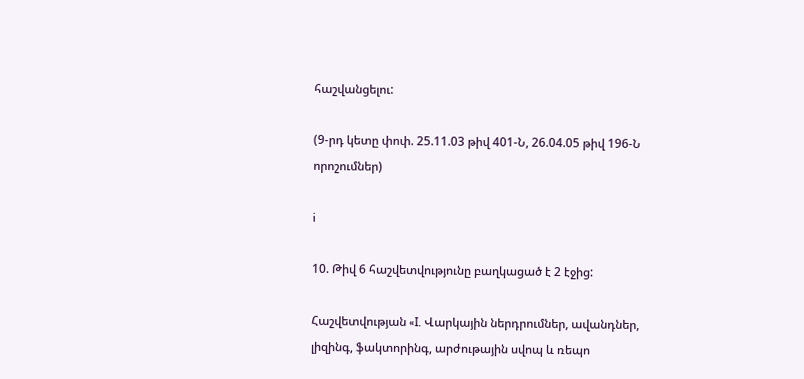հաշվանցելու:

(9-րդ կետը փոփ. 25.11.03 թիվ 401-Ն, 26.04.05 թիվ 196-Ն որոշումներ)

i

10. Թիվ 6 հաշվետվությունը բաղկացած է 2 էջից:

Հաշվետվության «I. Վարկային ներդրումներ, ավանդներ, լիզինգ, ֆակտորինգ, արժութային սվոպ և ռեպո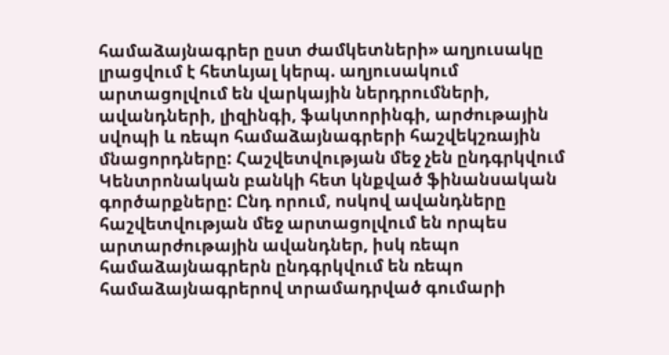համաձայնագրեր ըստ ժամկետների» աղյուսակը լրացվում է հետևյալ կերպ. աղյուսակում արտացոլվում են վարկային ներդրումների, ավանդների, լիզինգի, ֆակտորինգի, արժութային սվոպի և ռեպո համաձայնագրերի հաշվեկշռային մնացորդները: Հաշվետվության մեջ չեն ընդգրկվում Կենտրոնական բանկի հետ կնքված ֆինանսական գործարքները: Ընդ որում, ոսկով ավանդները հաշվետվության մեջ արտացոլվում են որպես արտարժութային ավանդներ, իսկ ռեպո համաձայնագրերն ընդգրկվում են ռեպո համաձայնագրերով տրամադրված գումարի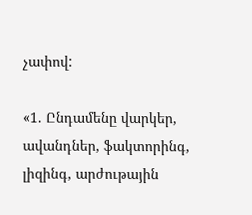չափով:

«1. Ընդամենը վարկեր, ավանդներ, ֆակտորինգ, լիզինգ, արժութային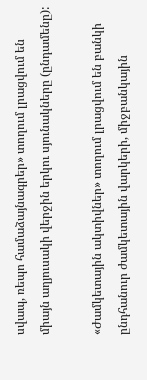սվապ, ռեպո համաձայնագրեր» տողում լրացվում են միայն աղյուսակի վերջին երկու սյունակները (ընդամենը):

«Ժամկետային ակտիվներ» տողում լրացվում են բանկի ընդհանուր ժամկետային վարկերի, միջբանկային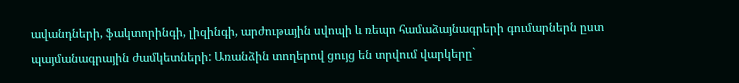ավանդների, ֆակտորինգի, լիզինգի, արժութային սվոպի և ռեպո համաձայնագրերի գումարներն ըստ պայմանագրային ժամկետների: Առանձին տողերով ցույց են տրվում վարկերը`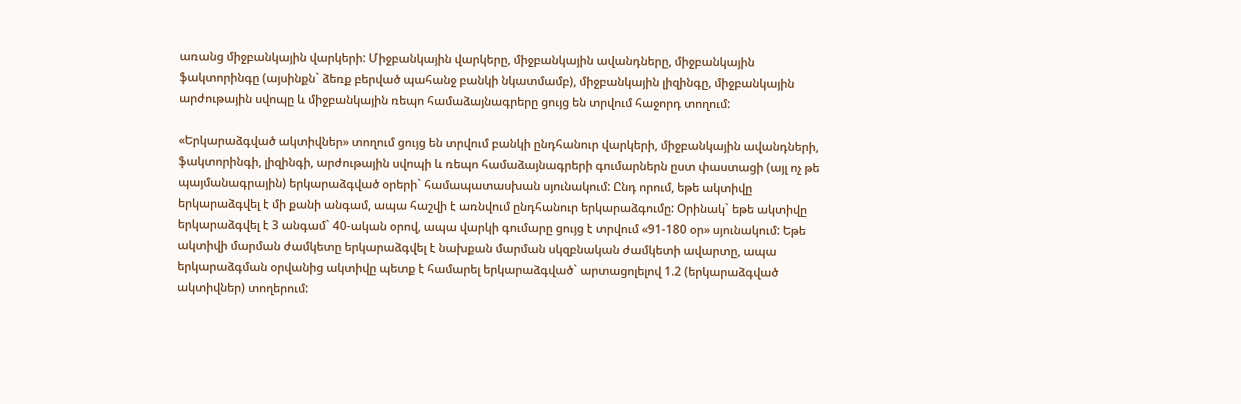առանց միջբանկային վարկերի: Միջբանկային վարկերը, միջբանկային ավանդները, միջբանկային ֆակտորինգը (այսինքն` ձեռք բերված պահանջ բանկի նկատմամբ), միջբանկային լիզինգը, միջբանկային արժութային սվոպը և միջբանկային ռեպո համաձայնագրերը ցույց են տրվում հաջորդ տողում:

«Երկարաձգված ակտիվներ» տողում ցույց են տրվում բանկի ընդհանուր վարկերի, միջբանկային ավանդների, ֆակտորինգի, լիզինգի, արժութային սվոպի և ռեպո համաձայնագրերի գումարներն ըստ փաստացի (այլ ոչ թե պայմանագրային) երկարաձգված օրերի` համապատասխան սյունակում: Ընդ որում, եթե ակտիվը երկարաձգվել է մի քանի անգամ, ապա հաշվի է առնվում ընդհանուր երկարաձգումը: Օրինակ` եթե ակտիվը երկարաձգվել է 3 անգամ` 40-ական օրով, ապա վարկի գումարը ցույց է տրվում «91-180 օր» սյունակում: Եթե ակտիվի մարման ժամկետը երկարաձգվել է նախքան մարման սկզբնական ժամկետի ավարտը, ապա երկարաձգման օրվանից ակտիվը պետք է համարել երկարաձգված` արտացոլելով 1.2 (երկարաձգված ակտիվներ) տողերում: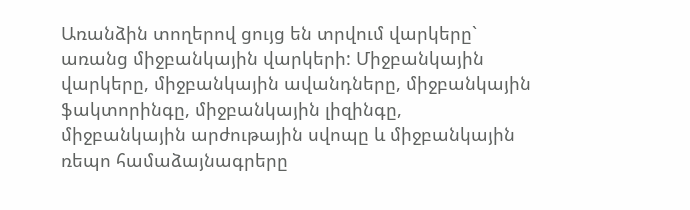Առանձին տողերով ցույց են տրվում վարկերը` առանց միջբանկային վարկերի: Միջբանկային վարկերը, միջբանկային ավանդները, միջբանկային ֆակտորինգը, միջբանկային լիզինգը, միջբանկային արժութային սվոպը և միջբանկային ռեպո համաձայնագրերը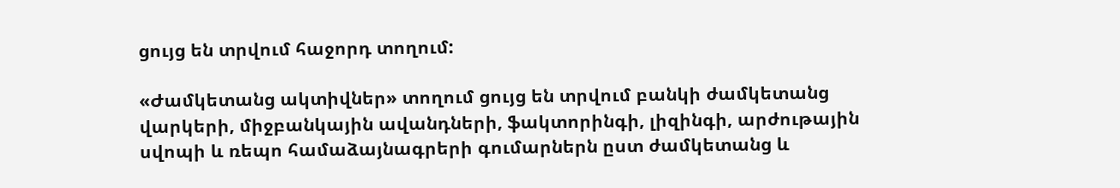ցույց են տրվում հաջորդ տողում:

«Ժամկետանց ակտիվներ» տողում ցույց են տրվում բանկի ժամկետանց վարկերի, միջբանկային ավանդների, ֆակտորինգի, լիզինգի, արժութային սվոպի և ռեպո համաձայնագրերի գումարներն ըստ ժամկետանց և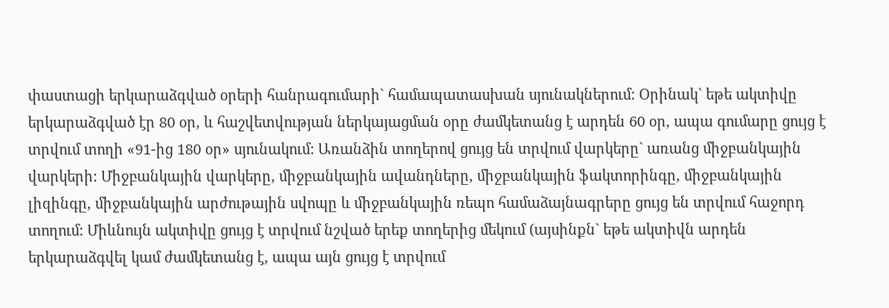փաստացի երկարաձգված օրերի հանրագումարի` համապատասխան սյունակներում: Օրինակ` եթե ակտիվը երկարաձգված էր 80 օր, և հաշվետվության ներկայացման օրը ժամկետանց է արդեն 60 օր, ապա գումարը ցույց է տրվում տողի «91-ից 180 օր» սյունակում: Առանձին տողերով ցույց են տրվում վարկերը` առանց միջբանկային վարկերի: Միջբանկային վարկերը, միջբանկային ավանդները, միջբանկային ֆակտորինգը, միջբանկային լիզինգը, միջբանկային արժութային սվոպը և միջբանկային ռեպո համաձայնագրերը ցույց են տրվում հաջորդ տողում: Միևնույն ակտիվը ցույց է տրվում նշված երեք տողերից մեկում (այսինքն` եթե ակտիվն արդեն երկարաձգվել կամ ժամկետանց է, ապա այն ցույց է տրվում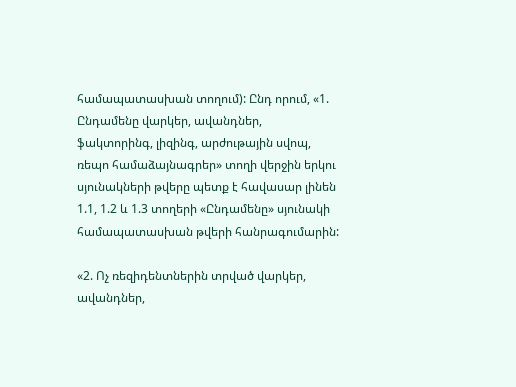համապատասխան տողում): Ընդ որում, «1. Ընդամենը վարկեր, ավանդներ, ֆակտորինգ, լիզինգ, արժութային սվոպ, ռեպո համաձայնագրեր» տողի վերջին երկու սյունակների թվերը պետք է հավասար լինեն 1.1, 1.2 և 1.3 տողերի «Ընդամենը» սյունակի համապատասխան թվերի հանրագումարին:

«2. Ոչ ռեզիդենտներին տրված վարկեր, ավանդներ,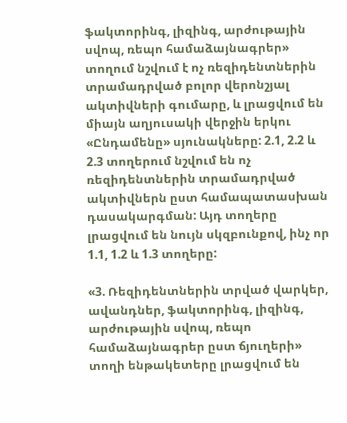ֆակտորինգ, լիզինգ, արժութային սվոպ, ռեպո համաձայնագրեր» տողում նշվում է ոչ ռեզիդենտներին տրամադրված բոլոր վերոնշյալ ակտիվների գումարը, և լրացվում են միայն աղյուսակի վերջին երկու «Ընդամենը» սյունակները: 2.1, 2.2 և 2.3 տողերում նշվում են ոչ ռեզիդենտներին տրամադրված ակտիվներն ըստ համապատասխան դասակարգման: Այդ տողերը լրացվում են նույն սկզբունքով, ինչ որ 1.1, 1.2 և 1.3 տողերը:

«3. Ռեզիդենտներին տրված վարկեր, ավանդներ, ֆակտորինգ, լիզինգ, արժութային սվոպ, ռեպո համաձայնագրեր ըստ ճյուղերի» տողի ենթակետերը լրացվում են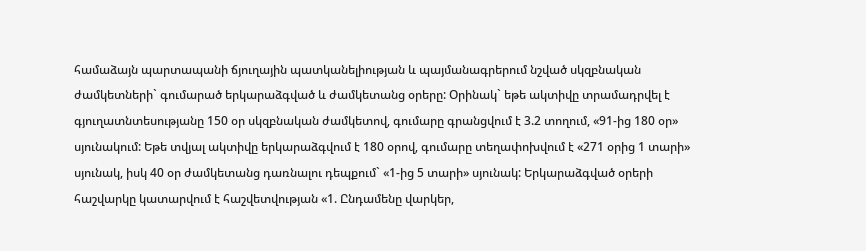համաձայն պարտապանի ճյուղային պատկանելիության և պայմանագրերում նշված սկզբնական ժամկետների` գումարած երկարաձգված և ժամկետանց օրերը: Օրինակ` եթե ակտիվը տրամադրվել է գյուղատնտեսությանը 150 օր սկզբնական ժամկետով, գումարը գրանցվում է 3.2 տողում, «91-ից 180 օր» սյունակում: Եթե տվյալ ակտիվը երկարաձգվում է 180 օրով, գումարը տեղափոխվում է «271 օրից 1 տարի» սյունակ, իսկ 40 օր ժամկետանց դառնալու դեպքում` «1-ից 5 տարի» սյունակ: Երկարաձգված օրերի հաշվարկը կատարվում է հաշվետվության «1. Ընդամենը վարկեր,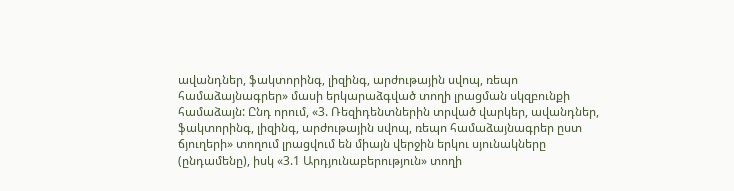ավանդներ, ֆակտորինգ, լիզինգ, արժութային սվոպ, ռեպո համաձայնագրեր» մասի երկարաձգված տողի լրացման սկզբունքի համաձայն: Ընդ որում, «3. Ռեզիդենտներին տրված վարկեր, ավանդներ, ֆակտորինգ, լիզինգ, արժութային սվոպ, ռեպո համաձայնագրեր ըստ ճյուղերի» տողում լրացվում են միայն վերջին երկու սյունակները (ընդամենը), իսկ «3.1 Արդյունաբերություն» տողի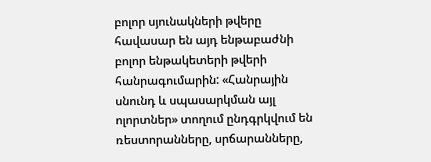բոլոր սյունակների թվերը հավասար են այդ ենթաբաժնի բոլոր ենթակետերի թվերի հանրագումարին: «Հանրային սնունդ և սպասարկման այլ ոլորտներ» տողում ընդգրկվում են ռեստորանները, սրճարանները,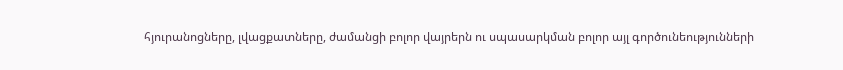հյուրանոցները, լվացքատները, ժամանցի բոլոր վայրերն ու սպասարկման բոլոր այլ գործունեությունների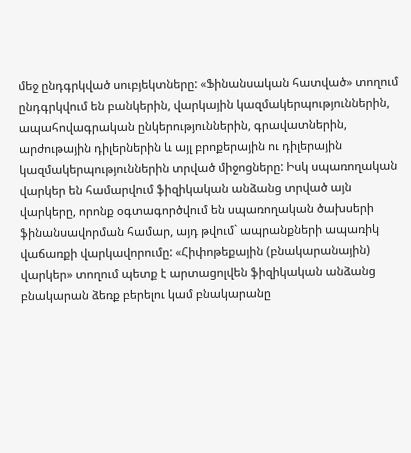մեջ ընդգրկված սուբյեկտները: «Ֆինանսական հատված» տողում ընդգրկվում են բանկերին, վարկային կազմակերպություններին, ապահովագրական ընկերություններին, գրավատներին, արժութային դիլերներին և այլ բրոքերային ու դիլերային կազմակերպություններին տրված միջոցները: Իսկ սպառողական վարկեր են համարվում ֆիզիկական անձանց տրված այն վարկերը, որոնք օգտագործվում են սպառողական ծախսերի ֆինանսավորման համար, այդ թվում` ապրանքների ապառիկ վաճառքի վարկավորումը: «Հիփոթեքային (բնակարանային) վարկեր» տողում պետք է արտացոլվեն ֆիզիկական անձանց բնակարան ձեռք բերելու կամ բնակարանը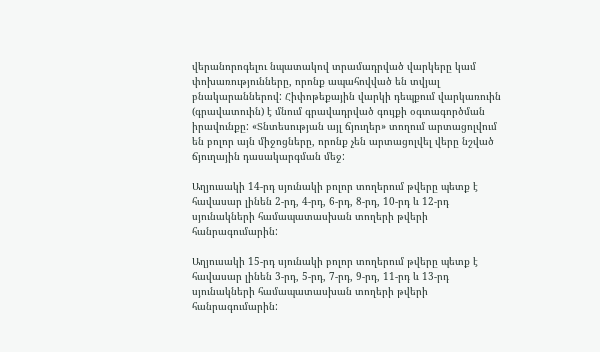վերանորոգելու նպատակով տրամադրված վարկերը կամ փոխառությունները, որոնք ապահովված են տվյալ բնակարաններով: Հիփոթեքային վարկի դեպքում վարկառուին (գրավատուին) է մնում գրավադրված գույքի օգտագործման իրավունքը: «Տնտեսության այլ ճյուղեր» տողում արտացոլվում են բոլոր այն միջոցները, որոնք չեն արտացոլվել վերը նշված ճյուղային դասակարգման մեջ:

Աղյուսակի 14-րդ սյունակի բոլոր տողերում թվերը պետք է հավասար լինեն 2-րդ, 4-րդ, 6-րդ, 8-րդ, 10-րդ և 12-րդ սյունակների համապատասխան տողերի թվերի հանրագումարին:

Աղյուսակի 15-րդ սյունակի բոլոր տողերում թվերը պետք է հավասար լինեն 3-րդ, 5-րդ, 7-րդ, 9-րդ, 11-րդ և 13-րդ սյունակների համապատասխան տողերի թվերի հանրագումարին: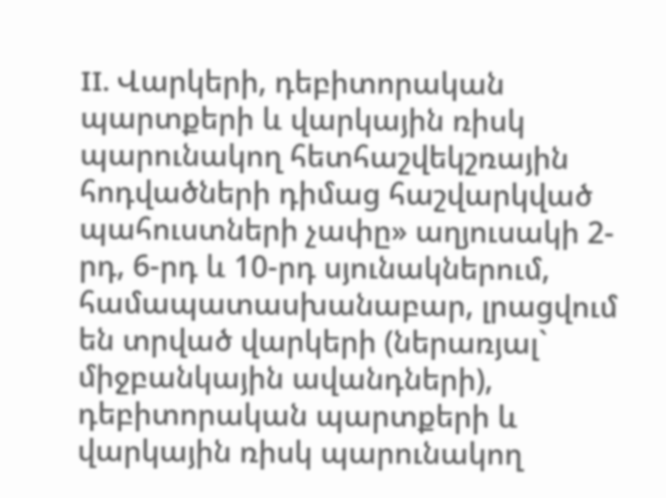II. Վարկերի, դեբիտորական պարտքերի և վարկային ռիսկ պարունակող հետհաշվեկշռային հոդվածների դիմաց հաշվարկված պահուստների չափը» աղյուսակի 2-րդ, 6-րդ և 10-րդ սյունակներում, համապատասխանաբար, լրացվում են տրված վարկերի (ներառյալ` միջբանկային ավանդների), դեբիտորական պարտքերի և վարկային ռիսկ պարունակող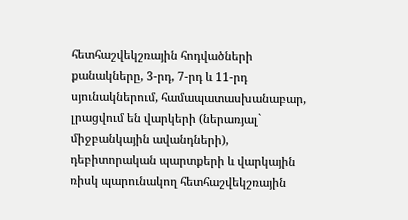հետհաշվեկշռային հոդվածների քանակները, 3-րդ, 7-րդ և 11-րդ սյունակներում, համապատասխանաբար, լրացվում են վարկերի (ներառյալ` միջբանկային ավանդների), դեբիտորական պարտքերի և վարկային ռիսկ պարունակող հետհաշվեկշռային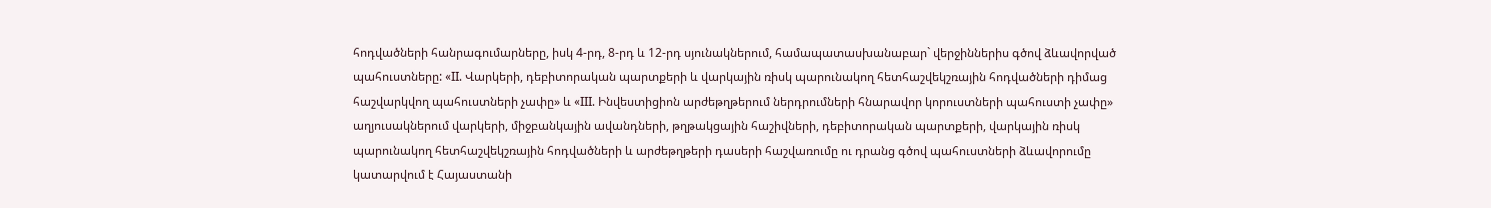հոդվածների հանրագումարները, իսկ 4-րդ, 8-րդ և 12-րդ սյունակներում, համապատասխանաբար` վերջիններիս գծով ձևավորված պահուստները: «II. Վարկերի, դեբիտորական պարտքերի և վարկային ռիսկ պարունակող հետհաշվեկշռային հոդվածների դիմաց հաշվարկվող պահուստների չափը» և «III. Ինվեստիցիոն արժեթղթերում ներդրումների հնարավոր կորուստների պահուստի չափը» աղյուսակներում վարկերի, միջբանկային ավանդների, թղթակցային հաշիվների, դեբիտորական պարտքերի, վարկային ռիսկ պարունակող հետհաշվեկշռային հոդվածների և արժեթղթերի դասերի հաշվառումը ու դրանց գծով պահուստների ձևավորումը կատարվում է Հայաստանի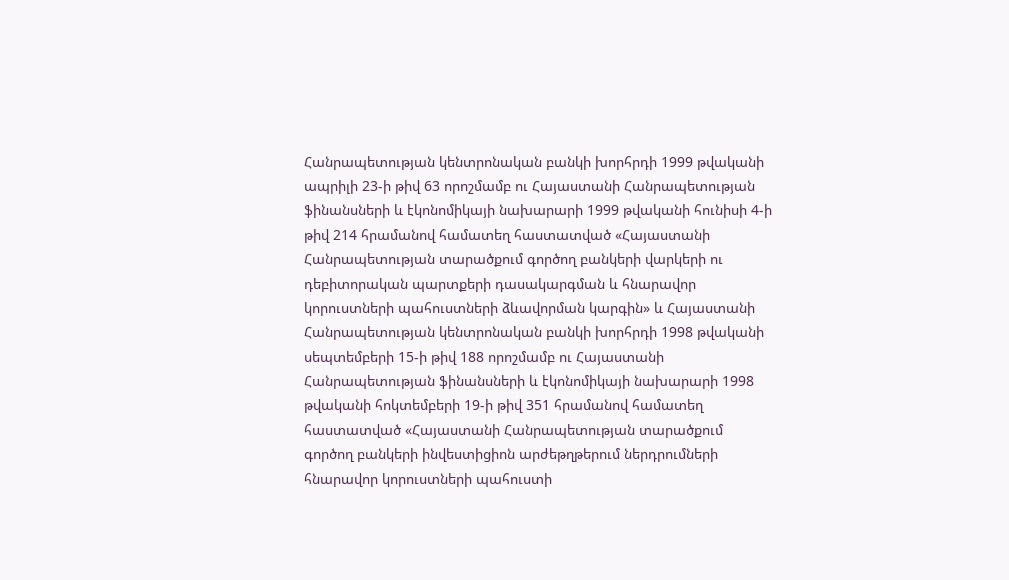Հանրապետության կենտրոնական բանկի խորհրդի 1999 թվականի ապրիլի 23-ի թիվ 63 որոշմամբ ու Հայաստանի Հանրապետության ֆինանսների և էկոնոմիկայի նախարարի 1999 թվականի հունիսի 4-ի թիվ 214 հրամանով համատեղ հաստատված «Հայաստանի Հանրապետության տարածքում գործող բանկերի վարկերի ու դեբիտորական պարտքերի դասակարգման և հնարավոր կորուստների պահուստների ձևավորման կարգին» և Հայաստանի Հանրապետության կենտրոնական բանկի խորհրդի 1998 թվականի սեպտեմբերի 15-ի թիվ 188 որոշմամբ ու Հայաստանի Հանրապետության ֆինանսների և էկոնոմիկայի նախարարի 1998 թվականի հոկտեմբերի 19-ի թիվ 351 հրամանով համատեղ հաստատված «Հայաստանի Հանրապետության տարածքում գործող բանկերի ինվեստիցիոն արժեթղթերում ներդրումների հնարավոր կորուստների պահուստի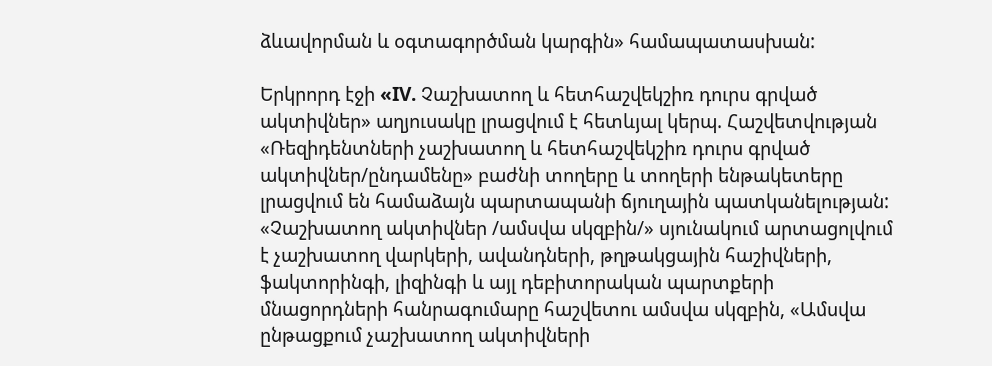ձևավորման և օգտագործման կարգին» համապատասխան:

Երկրորդ էջի «IV. Չաշխատող և հետհաշվեկշիռ դուրս գրված ակտիվներ» աղյուսակը լրացվում է հետևյալ կերպ. Հաշվետվության «Ռեզիդենտների չաշխատող և հետհաշվեկշիռ դուրս գրված ակտիվներ/ընդամենը» բաժնի տողերը և տողերի ենթակետերը լրացվում են համաձայն պարտապանի ճյուղային պատկանելության: «Չաշխատող ակտիվներ /ամսվա սկզբին/» սյունակում արտացոլվում է չաշխատող վարկերի, ավանդների, թղթակցային հաշիվների, ֆակտորինգի, լիզինգի և այլ դեբիտորական պարտքերի մնացորդների հանրագումարը հաշվետու ամսվա սկզբին, «Ամսվա ընթացքում չաշխատող ակտիվների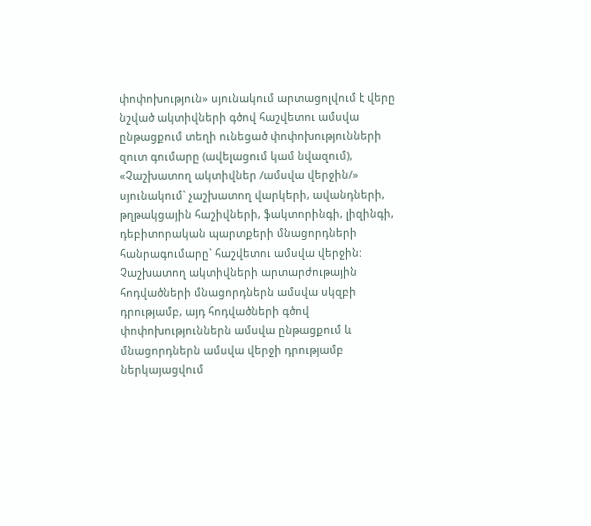փոփոխություն» սյունակում արտացոլվում է վերը նշված ակտիվների գծով հաշվետու ամսվա ընթացքում տեղի ունեցած փոփոխությունների զուտ գումարը (ավելացում կամ նվազում), «Չաշխատող ակտիվներ /ամսվա վերջին/» սյունակում` չաշխատող վարկերի, ավանդների, թղթակցային հաշիվների, ֆակտորինգի, լիզինգի, դեբիտորական պարտքերի մնացորդների հանրագումարը` հաշվետու ամսվա վերջին: Չաշխատող ակտիվների արտարժութային հոդվածների մնացորդներն ամսվա սկզբի դրությամբ, այդ հոդվածների գծով փոփոխություններն ամսվա ընթացքում և մնացորդներն ամսվա վերջի դրությամբ ներկայացվում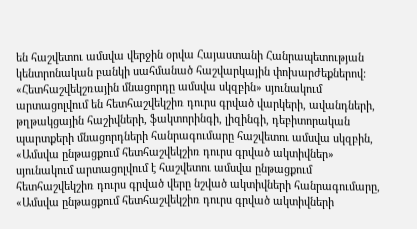են հաշվետու ամսվա վերջին օրվա Հայաստանի Հանրապետության կենտրոնական բանկի սահմանած հաշվարկային փոխարժեքներով: «Հետհաշվեկշռային մնացորդը ամսվա սկզբին» սյունակում արտացոլվում են հետհաշվեկշիռ դուրս գրված վարկերի, ավանդների, թղթակցային հաշիվների, ֆակտորինգի, լիզինգի, դեբիտորական պարտքերի մնացորդների հանրագումարը հաշվետու ամսվա սկզբին, «Ամսվա ընթացքում հետհաշվեկշիռ դուրս գրված ակտիվներ» սյունակում արտացոլվում է հաշվետու ամսվա ընթացքում հետհաշվեկշիռ դուրս գրված վերը նշված ակտիվների հանրագումարը, «Ամսվա ընթացքում հետհաշվեկշիռ դուրս գրված ակտիվների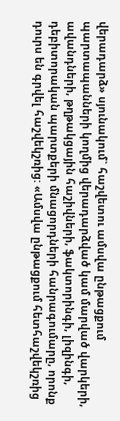վերադարձ» սյունակում` հաշվետու ամսվա ընթացքում պարտապանների կողմից վերադարձված կամ մարված վարկերի, ավանդների, թղթակցային հաշիվների, ֆակտորինգի, լիզինգի, դեբիտորական պարտքերի մնացորդների հանրագումարը, որոնք դուրս են գրվել հաշվեկշռից: «Ամսվա ընթացքում հետհաշվեկշռից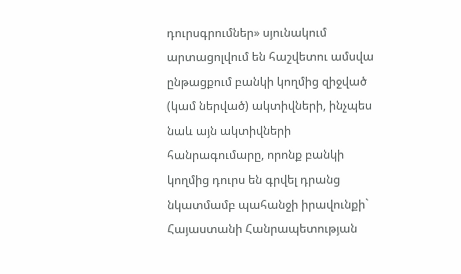դուրսգրումներ» սյունակում արտացոլվում են հաշվետու ամսվա ընթացքում բանկի կողմից զիջված (կամ ներված) ակտիվների, ինչպես նաև այն ակտիվների հանրագումարը, որոնք բանկի կողմից դուրս են գրվել դրանց նկատմամբ պահանջի իրավունքի` Հայաստանի Հանրապետության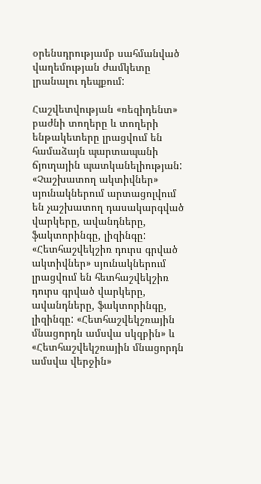օրենսդրությամբ սահմանված վաղեմության ժամկետը լրանալու դեպքում:

Հաշվետվության «ռեզիդենտ» բաժնի տողերը և տողերի ենթակետերը լրացվում են համաձայն պարտապանի ճյուղային պատկանելիության: «Չաշխատող ակտիվներ» սյունակներում արտացոլվում են չաշխատող դասակարգված վարկերը, ավանդները, ֆակտորինգը, լիզինգը: «Հետհաշվեկշիռ դուրս գրված ակտիվներ» սյունակներում լրացվում են հետհաշվեկշիռ դուրս գրված վարկերը, ավանդները, ֆակտորինգը, լիզինգը: «Հետհաշվեկշռային մնացորդն ամսվա սկզբին» և «Հետհաշվեկշռային մնացորդն ամսվա վերջին»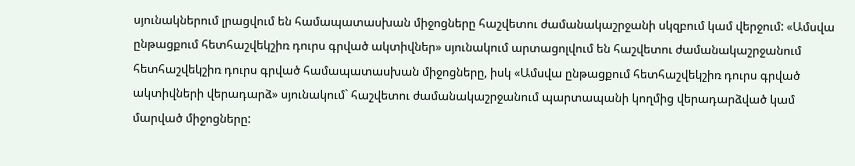սյունակներում լրացվում են համապատասխան միջոցները հաշվետու ժամանակաշրջանի սկզբում կամ վերջում: «Ամսվա ընթացքում հետհաշվեկշիռ դուրս գրված ակտիվներ» սյունակում արտացոլվում են հաշվետու ժամանակաշրջանում հետհաշվեկշիռ դուրս գրված համապատասխան միջոցները, իսկ «Ամսվա ընթացքում հետհաշվեկշիռ դուրս գրված ակտիվների վերադարձ» սյունակում` հաշվետու ժամանակաշրջանում պարտապանի կողմից վերադարձված կամ մարված միջոցները: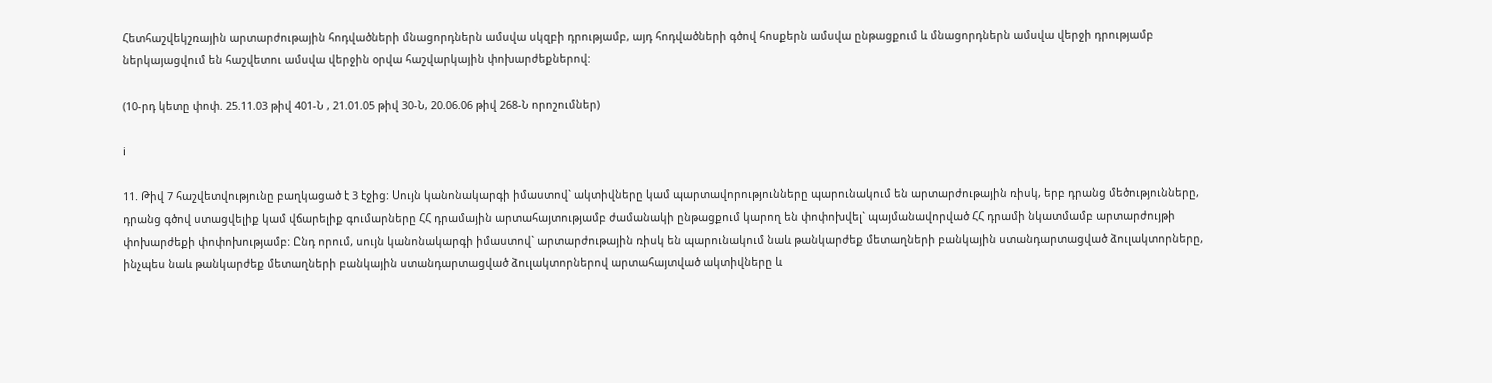Հետհաշվեկշռային արտարժութային հոդվածների մնացորդներն ամսվա սկզբի դրությամբ, այդ հոդվածների գծով հոսքերն ամսվա ընթացքում և մնացորդներն ամսվա վերջի դրությամբ ներկայացվում են հաշվետու ամսվա վերջին օրվա հաշվարկային փոխարժեքներով:

(10-րդ կետը փոփ. 25.11.03 թիվ 401-Ն , 21.01.05 թիվ 30-Ն, 20.06.06 թիվ 268-Ն որոշումներ)

i

11. Թիվ 7 հաշվետվությունը բաղկացած է 3 էջից: Սույն կանոնակարգի իմաստով` ակտիվները կամ պարտավորությունները պարունակում են արտարժութային ռիսկ, երբ դրանց մեծությունները, դրանց գծով ստացվելիք կամ վճարելիք գումարները ՀՀ դրամային արտահայտությամբ ժամանակի ընթացքում կարող են փոփոխվել` պայմանավորված ՀՀ դրամի նկատմամբ արտարժույթի փոխարժեքի փոփոխությամբ: Ընդ որում, սույն կանոնակարգի իմաստով` արտարժութային ռիսկ են պարունակում նաև թանկարժեք մետաղների բանկային ստանդարտացված ձուլակտորները, ինչպես նաև թանկարժեք մետաղների բանկային ստանդարտացված ձուլակտորներով արտահայտված ակտիվները և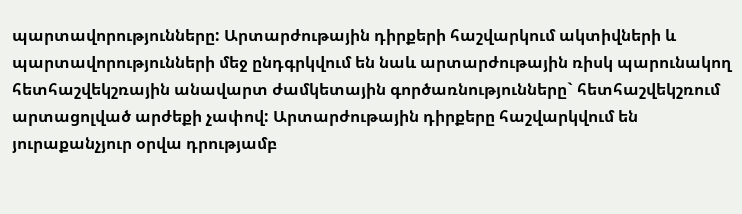պարտավորությունները: Արտարժութային դիրքերի հաշվարկում ակտիվների և պարտավորությունների մեջ ընդգրկվում են նաև արտարժութային ռիսկ պարունակող հետհաշվեկշռային անավարտ ժամկետային գործառնությունները` հետհաշվեկշռում արտացոլված արժեքի չափով: Արտարժութային դիրքերը հաշվարկվում են յուրաքանչյուր օրվա դրությամբ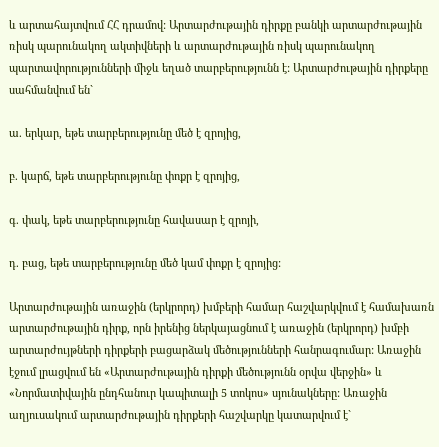և արտահայտվում ՀՀ դրամով: Արտարժութային դիրքը բանկի արտարժութային ռիսկ պարունակող ակտիվների և արտարժութային ռիսկ պարունակող պարտավորությունների միջև եղած տարբերությունն է: Արտարժութային դիրքերը սահմանվում են`

ա. երկար, եթե տարբերությունը մեծ է զրոյից,

բ. կարճ, եթե տարբերությունը փոքր է զրոյից,

գ. փակ, եթե տարբերությունը հավասար է զրոյի,

դ. բաց, եթե տարբերությունը մեծ կամ փոքր է զրոյից:

Արտարժութային առաջին (երկրորդ) խմբերի համար հաշվարկվում է համախառն արտարժութային դիրք, որն իրենից ներկայացնում է առաջին (երկրորդ) խմբի արտարժույթների դիրքերի բացարձակ մեծությունների հանրագումար: Առաջին էջում լրացվում են «Արտարժութային դիրքի մեծությունն օրվա վերջին» և «Նորմատիվային ընդհանուր կապիտալի 5 տոկոս» սյունակները: Առաջին աղյուսակում արտարժութային դիրքերի հաշվարկը կատարվում է`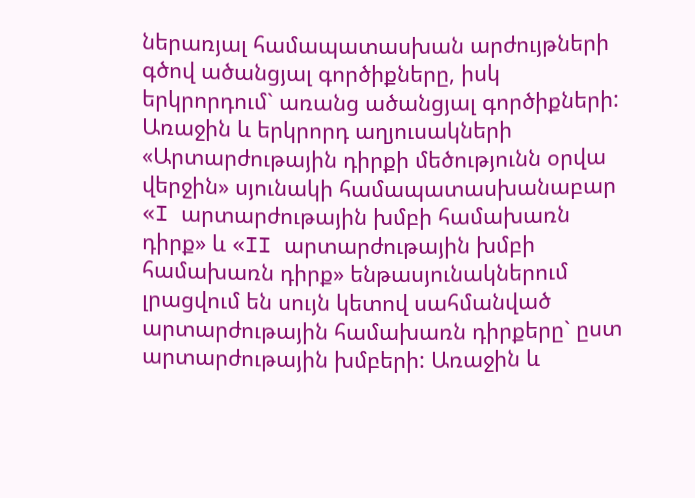ներառյալ համապատասխան արժույթների գծով ածանցյալ գործիքները, իսկ երկրորդում` առանց ածանցյալ գործիքների: Առաջին և երկրորդ աղյուսակների «Արտարժութային դիրքի մեծությունն օրվա վերջին» սյունակի համապատասխանաբար «I արտարժութային խմբի համախառն դիրք» և «II արտարժութային խմբի համախառն դիրք» ենթասյունակներում լրացվում են սույն կետով սահմանված արտարժութային համախառն դիրքերը` ըստ արտարժութային խմբերի: Առաջին և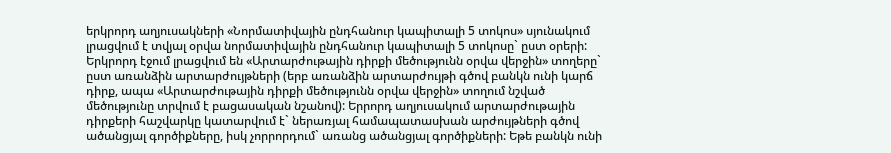երկրորդ աղյուսակների «Նորմատիվային ընդհանուր կապիտալի 5 տոկոս» սյունակում լրացվում է տվյալ օրվա նորմատիվային ընդհանուր կապիտալի 5 տոկոսը` ըստ օրերի: Երկրորդ էջում լրացվում են «Արտարժութային դիրքի մեծությունն օրվա վերջին» տողերը` ըստ առանձին արտարժույթների (երբ առանձին արտարժույթի գծով բանկն ունի կարճ դիրք, ապա «Արտարժութային դիրքի մեծությունն օրվա վերջին» տողում նշված մեծությունը տրվում է բացասական նշանով): Երրորդ աղյուսակում արտարժութային դիրքերի հաշվարկը կատարվում է` ներառյալ համապատասխան արժույթների գծով ածանցյալ գործիքները, իսկ չորրորդում` առանց ածանցյալ գործիքների: Եթե բանկն ունի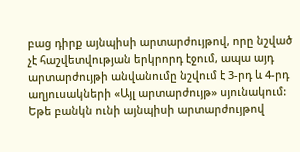բաց դիրք այնպիսի արտարժույթով, որը նշված չէ հաշվետվության երկրորդ էջում, ապա այդ արտարժույթի անվանումը նշվում է 3-րդ և 4-րդ աղյուսակների «Այլ արտարժույթ» սյունակում: Եթե բանկն ունի այնպիսի արտարժույթով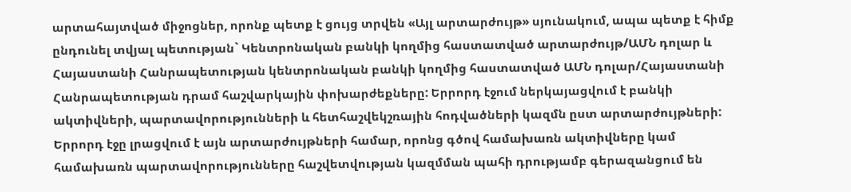արտահայտված միջոցներ, որոնք պետք է ցույց տրվեն «Այլ արտարժույթ» սյունակում, ապա պետք է հիմք ընդունել տվյալ պետության` Կենտրոնական բանկի կողմից հաստատված արտարժույթ/ԱՄՆ դոլար և Հայաստանի Հանրապետության կենտրոնական բանկի կողմից հաստատված ԱՄՆ դոլար/Հայաստանի Հանրապետության դրամ հաշվարկային փոխարժեքները: Երրորդ էջում ներկայացվում է բանկի ակտիվների, պարտավորությունների և հետհաշվեկշռային հոդվածների կազմն ըստ արտարժույթների: Երրորդ էջը լրացվում է այն արտարժույթների համար, որոնց գծով համախառն ակտիվները կամ համախառն պարտավորությունները հաշվետվության կազմման պահի դրությամբ գերազանցում են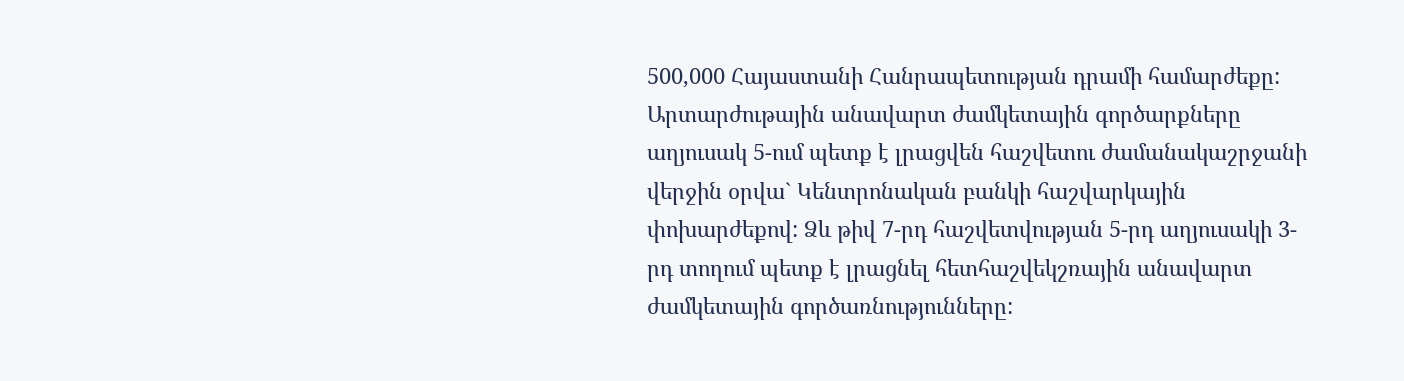500,000 Հայաստանի Հանրապետության դրամի համարժեքը: Արտարժութային անավարտ ժամկետային գործարքները աղյուսակ 5-ում պետք է լրացվեն հաշվետու ժամանակաշրջանի վերջին օրվա` Կենտրոնական բանկի հաշվարկային փոխարժեքով: Ձև թիվ 7-րդ հաշվետվության 5-րդ աղյուսակի 3-րդ տողում պետք է լրացնել հետհաշվեկշռային անավարտ ժամկետային գործառնությունները: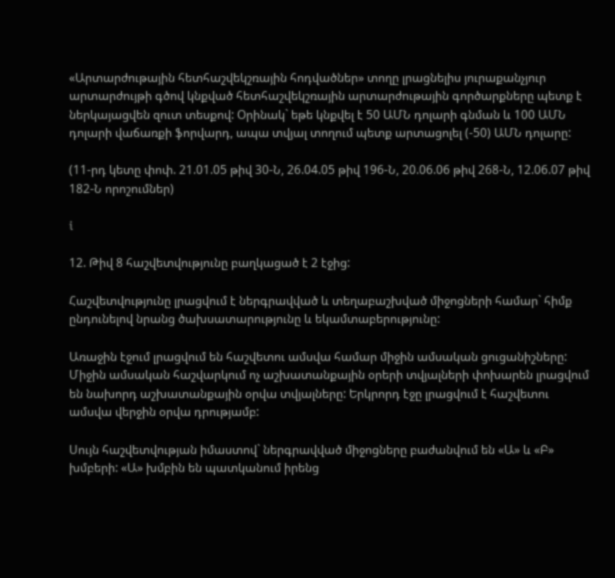«Արտարժութային հետհաշվեկշռային հոդվածներ» տողը լրացնելիս յուրաքանչյուր արտարժույթի գծով կնքված հետհաշվեկշռային արտարժութային գործարքները պետք է ներկայացվեն զուտ տեսքով: Օրինակ` եթե կնքվել է 50 ԱՄՆ դոլարի գնման և 100 ԱՄՆ դոլարի վաճառքի ֆորվարդ, ապա տվյալ տողում պետք արտացոլել (-50) ԱՄՆ դոլարը:

(11-րդ կետը փոփ. 21.01.05 թիվ 30-Ն, 26.04.05 թիվ 196-Ն, 20.06.06 թիվ 268-Ն, 12.06.07 թիվ 182-Ն որոշումներ)

i

12. Թիվ 8 հաշվետվությունը բաղկացած է 2 էջից:

Հաշվետվությունը լրացվում է ներգրավված և տեղաբաշխված միջոցների համար` հիմք ընդունելով նրանց ծախսատարությունը և եկամտաբերությունը:

Առաջին էջում լրացվում են հաշվետու ամսվա համար միջին ամսական ցուցանիշները: Միջին ամսական հաշվարկում ոչ աշխատանքային օրերի տվյալների փոխարեն լրացվում են նախորդ աշխատանքային օրվա տվյալները: Երկրորդ էջը լրացվում է հաշվետու ամսվա վերջին օրվա դրությամբ:

Սույն հաշվետվության իմաստով` ներգրավված միջոցները բաժանվում են «Ա» և «Բ» խմբերի: «Ա» խմբին են պատկանում իրենց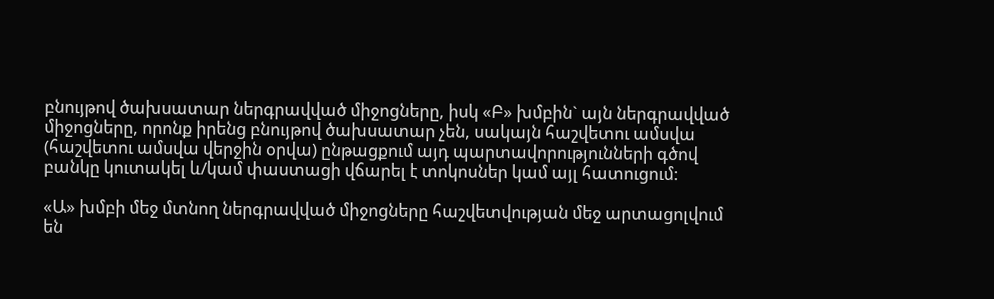բնույթով ծախսատար ներգրավված միջոցները, իսկ «Բ» խմբին` այն ներգրավված միջոցները, որոնք իրենց բնույթով ծախսատար չեն, սակայն հաշվետու ամսվա (հաշվետու ամսվա վերջին օրվա) ընթացքում այդ պարտավորությունների գծով բանկը կուտակել և/կամ փաստացի վճարել է տոկոսներ կամ այլ հատուցում:

«Ա» խմբի մեջ մտնող ներգրավված միջոցները հաշվետվության մեջ արտացոլվում են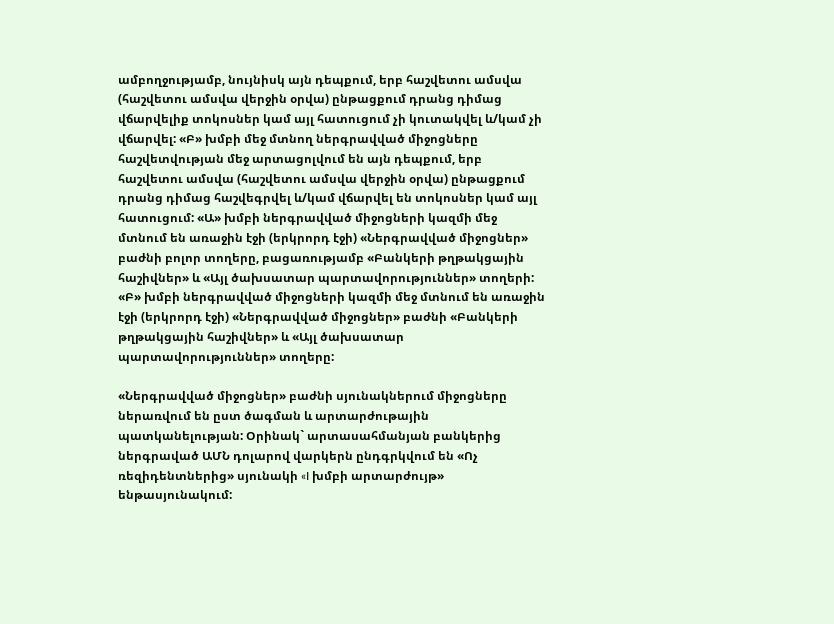ամբողջությամբ, նույնիսկ այն դեպքում, երբ հաշվետու ամսվա (հաշվետու ամսվա վերջին օրվա) ընթացքում դրանց դիմաց վճարվելիք տոկոսներ կամ այլ հատուցում չի կուտակվել և/կամ չի վճարվել: «Բ» խմբի մեջ մտնող ներգրավված միջոցները հաշվետվության մեջ արտացոլվում են այն դեպքում, երբ հաշվետու ամսվա (հաշվետու ամսվա վերջին օրվա) ընթացքում դրանց դիմաց հաշվեգրվել և/կամ վճարվել են տոկոսներ կամ այլ հատուցում: «Ա» խմբի ներգրավված միջոցների կազմի մեջ մտնում են առաջին էջի (երկրորդ էջի) «Ներգրավված միջոցներ» բաժնի բոլոր տողերը, բացառությամբ «Բանկերի թղթակցային հաշիվներ» և «Այլ ծախսատար պարտավորություններ» տողերի: «Բ» խմբի ներգրավված միջոցների կազմի մեջ մտնում են առաջին էջի (երկրորդ էջի) «Ներգրավված միջոցներ» բաժնի «Բանկերի թղթակցային հաշիվներ» և «Այլ ծախսատար պարտավորություններ» տողերը:

«Ներգրավված միջոցներ» բաժնի սյունակներում միջոցները ներառվում են ըստ ծագման և արտարժութային պատկանելության: Օրինակ` արտասահմանյան բանկերից ներգրաված ԱՄՆ դոլարով վարկերն ընդգրկվում են «Ոչ ռեզիդենտներից» սյունակի «I խմբի արտարժույթ» ենթասյունակում: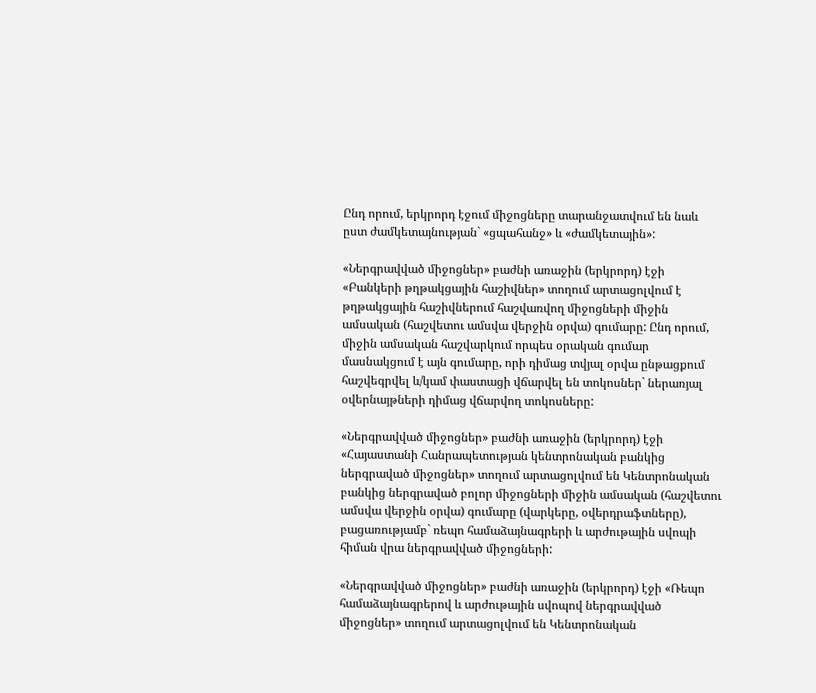Ընդ որում, երկրորդ էջում միջոցները տարանջատվում են նաև ըստ ժամկետայնության` «ցպահանջ» և «ժամկետային»:

«Ներգրավված միջոցներ» բաժնի առաջին (երկրորդ) էջի «Բանկերի թղթակցային հաշիվներ» տողում արտացոլվում է թղթակցային հաշիվներում հաշվառվող միջոցների միջին ամսական (հաշվետու ամսվա վերջին օրվա) գումարը: Ընդ որում, միջին ամսական հաշվարկում որպես օրական գումար մասնակցում է այն գումարը, որի դիմաց տվյալ օրվա ընթացքում հաշվեգրվել և/կամ փաստացի վճարվել են տոկոսներ` ներառյալ օվերնայթների դիմաց վճարվող տոկոսները:

«Ներգրավված միջոցներ» բաժնի առաջին (երկրորդ) էջի «Հայաստանի Հանրապետության կենտրոնական բանկից ներգրաված միջոցներ» տողում արտացոլվում են Կենտրոնական բանկից ներգրաված բոլոր միջոցների միջին ամսական (հաշվետու ամսվա վերջին օրվա) գումարը (վարկերը, օվերդրաֆտները), բացառությամբ` ռեպո համաձայնագրերի և արժութային սվոպի հիման վրա ներգրավված միջոցների:

«Ներգրավված միջոցներ» բաժնի առաջին (երկրորդ) էջի «Ռեպո համաձայնագրերով և արժութային սվոպով ներգրավված միջոցներ» տողում արտացոլվում են Կենտրոնական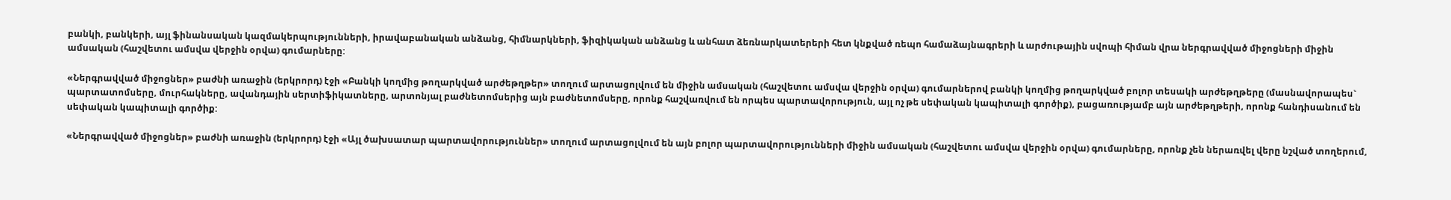բանկի, բանկերի, այլ ֆինանսական կազմակերպությունների, իրավաբանական անձանց, հիմնարկների, ֆիզիկական անձանց և անհատ ձեռնարկատերերի հետ կնքված ռեպո համաձայնագրերի և արժութային սվոպի հիման վրա ներգրավված միջոցների միջին ամսական (հաշվետու ամսվա վերջին օրվա) գումարները:

«Ներգրավված միջոցներ» բաժնի առաջին (երկրորդ) էջի «Բանկի կողմից թողարկված արժեթղթեր» տողում արտացոլվում են միջին ամսական (հաշվետու ամսվա վերջին օրվա) գումարներով բանկի կողմից թողարկված բոլոր տեսակի արժեթղթերը (մասնավորապես` պարտատոմսերը, մուրհակները, ավանդային սերտիֆիկատները, արտոնյալ բաժնետոմսերից այն բաժնետոմսերը, որոնք հաշվառվում են որպես պարտավորություն, այլ ոչ թե սեփական կապիտալի գործիք), բացառությամբ այն արժեթղթերի, որոնք հանդիսանում են սեփական կապիտալի գործիք:

«Ներգրավված միջոցներ» բաժնի առաջին (երկրորդ) էջի «Այլ ծախսատար պարտավորություններ» տողում արտացոլվում են այն բոլոր պարտավորությունների միջին ամսական (հաշվետու ամսվա վերջին օրվա) գումարները, որոնք չեն ներառվել վերը նշված տողերում,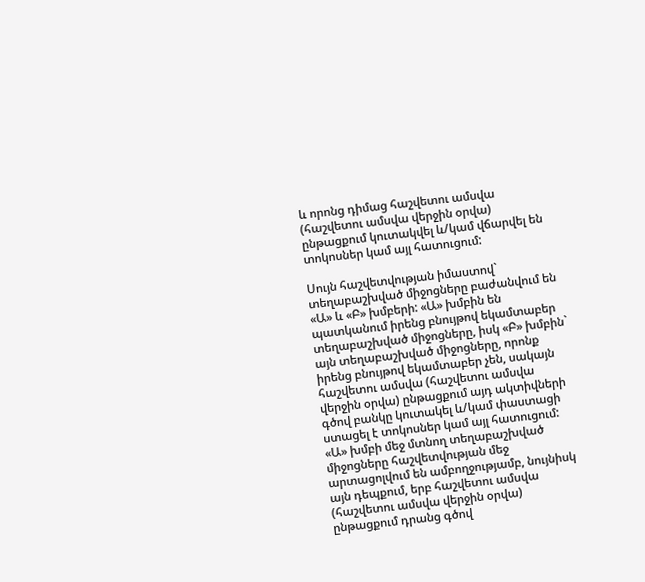և որոնց դիմաց հաշվետու ամսվա (հաշվետու ամսվա վերջին օրվա) ընթացքում կուտակվել և/կամ վճարվել են տոկոսներ կամ այլ հատուցում:

Սույն հաշվետվության իմաստով` տեղաբաշխված միջոցները բաժանվում են «Ա» և «Բ» խմբերի: «Ա» խմբին են պատկանում իրենց բնույթով եկամտաբեր տեղաբաշխված միջոցները, իսկ «Բ» խմբին` այն տեղաբաշխված միջոցները, որոնք իրենց բնույթով եկամտաբեր չեն, սակայն հաշվետու ամսվա (հաշվետու ամսվա վերջին օրվա) ընթացքում այդ ակտիվների գծով բանկը կուտակել և/կամ փաստացի ստացել է տոկոսներ կամ այլ հատուցում: «Ա» խմբի մեջ մտնող տեղաբաշխված միջոցները հաշվետվության մեջ արտացոլվում են ամբողջությամբ, նույնիսկ այն դեպքում, երբ հաշվետու ամսվա (հաշվետու ամսվա վերջին օրվա) ընթացքում դրանց գծով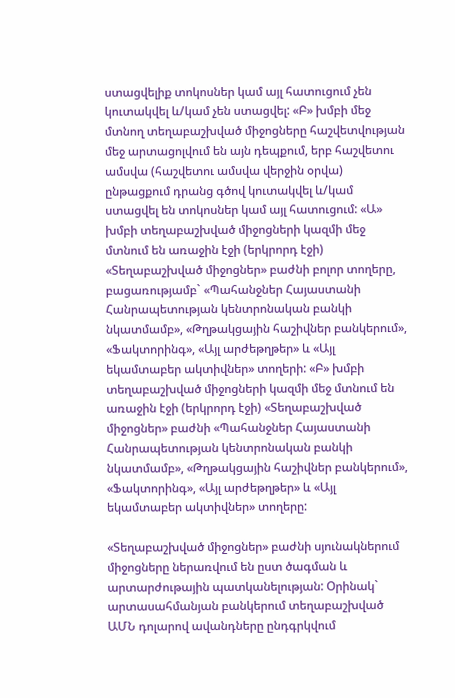ստացվելիք տոկոսներ կամ այլ հատուցում չեն կուտակվել և/կամ չեն ստացվել: «Բ» խմբի մեջ մտնող տեղաբաշխված միջոցները հաշվետվության մեջ արտացոլվում են այն դեպքում, երբ հաշվետու ամսվա (հաշվետու ամսվա վերջին օրվա) ընթացքում դրանց գծով կուտակվել և/կամ ստացվել են տոկոսներ կամ այլ հատուցում: «Ա» խմբի տեղաբաշխված միջոցների կազմի մեջ մտնում են առաջին էջի (երկրորդ էջի) «Տեղաբաշխված միջոցներ» բաժնի բոլոր տողերը, բացառությամբ` «Պահանջներ Հայաստանի Հանրապետության կենտրոնական բանկի նկատմամբ», «Թղթակցային հաշիվներ բանկերում», «Ֆակտորինգ», «Այլ արժեթղթեր» և «Այլ եկամտաբեր ակտիվներ» տողերի: «Բ» խմբի տեղաբաշխված միջոցների կազմի մեջ մտնում են առաջին էջի (երկրորդ էջի) «Տեղաբաշխված միջոցներ» բաժնի «Պահանջներ Հայաստանի Հանրապետության կենտրոնական բանկի նկատմամբ», «Թղթակցային հաշիվներ բանկերում», «Ֆակտորինգ», «Այլ արժեթղթեր» և «Այլ եկամտաբեր ակտիվներ» տողերը:

«Տեղաբաշխված միջոցներ» բաժնի սյունակներում միջոցները ներառվում են ըստ ծագման և արտարժութային պատկանելության: Օրինակ` արտասահմանյան բանկերում տեղաբաշխված ԱՄՆ դոլարով ավանդները ընդգրկվում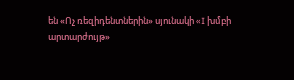են «Ոչ ռեզիդենտներին» սյունակի «I խմբի արտարժույթ»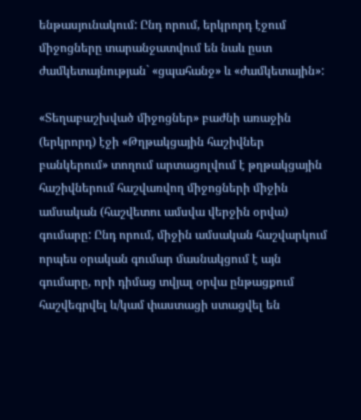ենթասյունակում: Ընդ որում, երկրորդ էջում միջոցները տարանջատվում են նաև ըստ ժամկետայնության` «ցպահանջ» և «ժամկետային»:

«Տեղաբաշխված միջոցներ» բաժնի առաջին (երկրորդ) էջի «Թղթակցային հաշիվներ բանկերում» տողում արտացոլվում է թղթակցային հաշիվներում հաշվառվող միջոցների միջին ամսական (հաշվետու ամսվա վերջին օրվա) գումարը: Ընդ որում, միջին ամսական հաշվարկում որպես օրական գումար մասնակցում է այն գումարը, որի դիմաց տվյալ օրվա ընթացքում հաշվեգրվել և/կամ փաստացի ստացվել են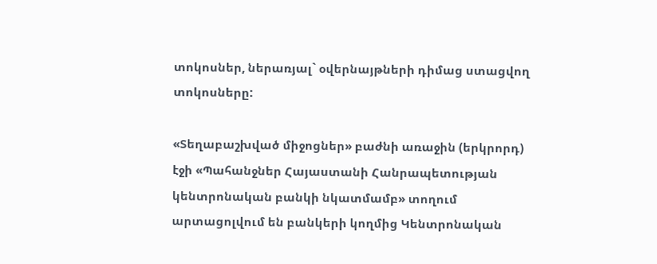տոկոսներ, ներառյալ` օվերնայթների դիմաց ստացվող տոկոսները:

«Տեղաբաշխված միջոցներ» բաժնի առաջին (երկրորդ) էջի «Պահանջներ Հայաստանի Հանրապետության կենտրոնական բանկի նկատմամբ» տողում արտացոլվում են բանկերի կողմից Կենտրոնական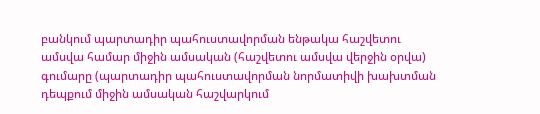բանկում պարտադիր պահուստավորման ենթակա հաշվետու ամսվա համար միջին ամսական (հաշվետու ամսվա վերջին օրվա) գումարը (պարտադիր պահուստավորման նորմատիվի խախտման դեպքում միջին ամսական հաշվարկում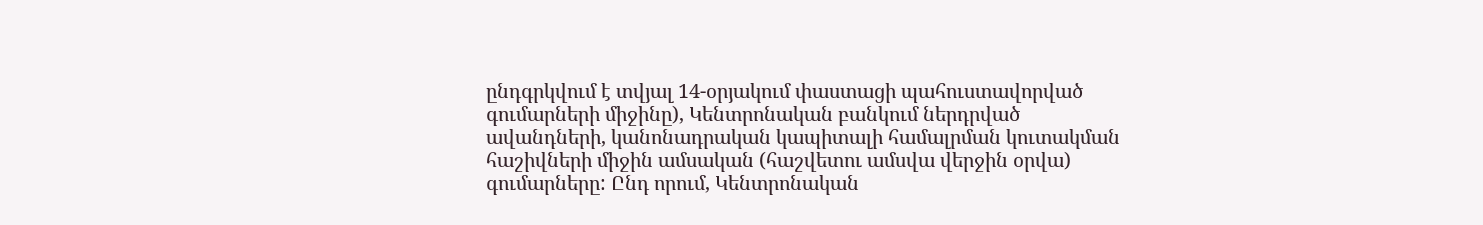ընդգրկվում է տվյալ 14-օրյակում փաստացի պահուստավորված գումարների միջինը), Կենտրոնական բանկում ներդրված ավանդների, կանոնադրական կապիտալի համալրման կուտակման հաշիվների միջին ամսական (հաշվետու ամսվա վերջին օրվա) գումարները: Ընդ որում, Կենտրոնական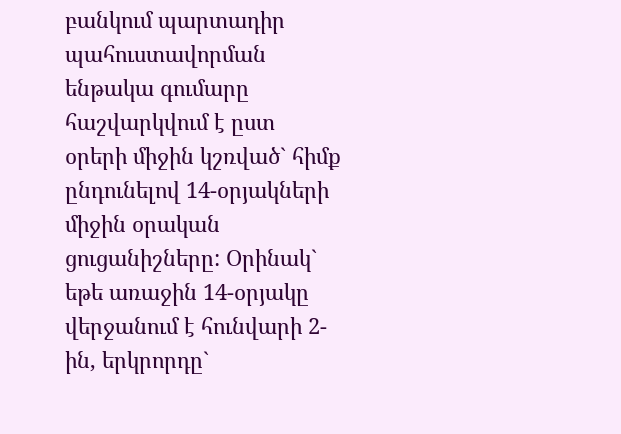բանկում պարտադիր պահուստավորման ենթակա գումարը հաշվարկվում է ըստ օրերի միջին կշռված` հիմք ընդունելով 14-օրյակների միջին օրական ցուցանիշները: Օրինակ` եթե առաջին 14-օրյակը վերջանում է հունվարի 2-ին, երկրորդը`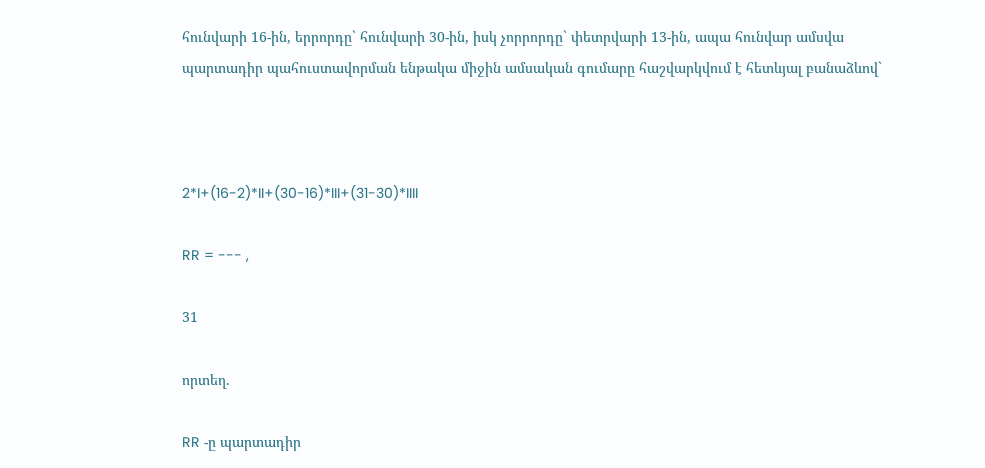հունվարի 16-ին, երրորդը` հունվարի 30-ին, իսկ չորրորդը` փետրվարի 13-ին, ապա հունվար ամսվա պարտադիր պահուստավորման ենթակա միջին ամսական գումարը հաշվարկվում է հետևյալ բանաձևով`



2*I+(16-2)*II+(30-16)*III+(31-30)*IIII

RR = --- ,

31

որտեղ.

RR -ը պարտադիր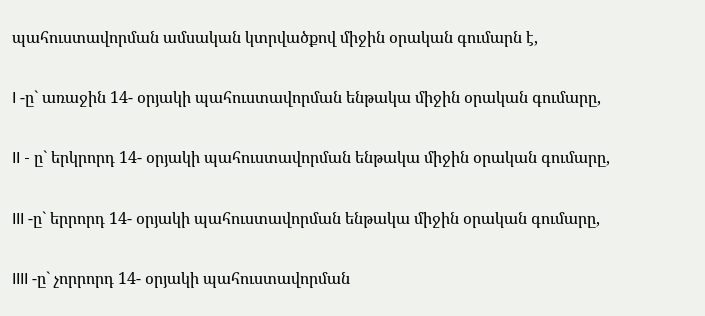պահուստավորման ամսական կտրվածքով միջին օրական գումարն է,

I -ը` առաջին 14- օրյակի պահուստավորման ենթակա միջին օրական գումարը,

II - ը` երկրորդ 14- օրյակի պահուստավորման ենթակա միջին օրական գումարը,

III -ը` երրորդ 14- օրյակի պահուստավորման ենթակա միջին օրական գումարը,

IIII -ը` չորրորդ 14- օրյակի պահուստավորման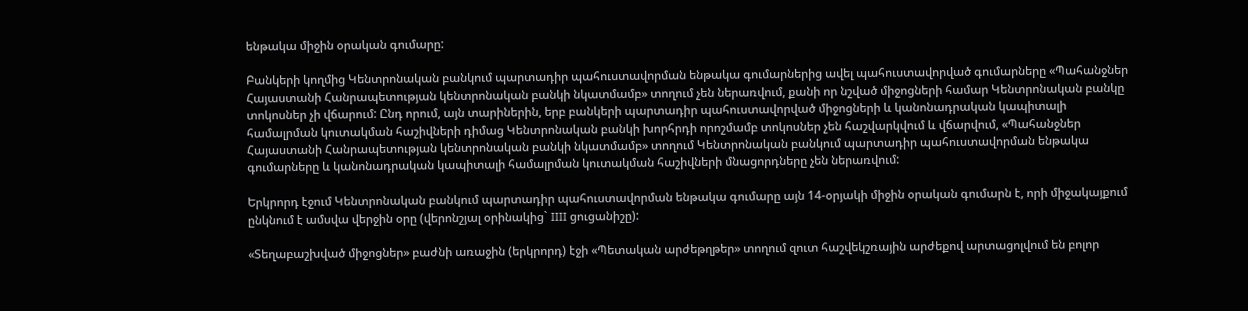ենթակա միջին օրական գումարը:

Բանկերի կողմից Կենտրոնական բանկում պարտադիր պահուստավորման ենթակա գումարներից ավել պահուստավորված գումարները «Պահանջներ Հայաստանի Հանրապետության կենտրոնական բանկի նկատմամբ» տողում չեն ներառվում, քանի որ նշված միջոցների համար Կենտրոնական բանկը տոկոսներ չի վճարում: Ընդ որում, այն տարիներին, երբ բանկերի պարտադիր պահուստավորված միջոցների և կանոնադրական կապիտալի համալրման կուտակման հաշիվների դիմաց Կենտրոնական բանկի խորհրդի որոշմամբ տոկոսներ չեն հաշվարկվում և վճարվում, «Պահանջներ Հայաստանի Հանրապետության կենտրոնական բանկի նկատմամբ» տողում Կենտրոնական բանկում պարտադիր պահուստավորման ենթակա գումարները և կանոնադրական կապիտալի համալրման կուտակման հաշիվների մնացորդները չեն ներառվում:

Երկրորդ էջում Կենտրոնական բանկում պարտադիր պահուստավորման ենթակա գումարը այն 14-օրյակի միջին օրական գումարն է, որի միջակայքում ընկնում է ամսվա վերջին օրը (վերոնշյալ օրինակից` IIII ցուցանիշը):

«Տեղաբաշխված միջոցներ» բաժնի առաջին (երկրորդ) էջի «Պետական արժեթղթեր» տողում զուտ հաշվեկշռային արժեքով արտացոլվում են բոլոր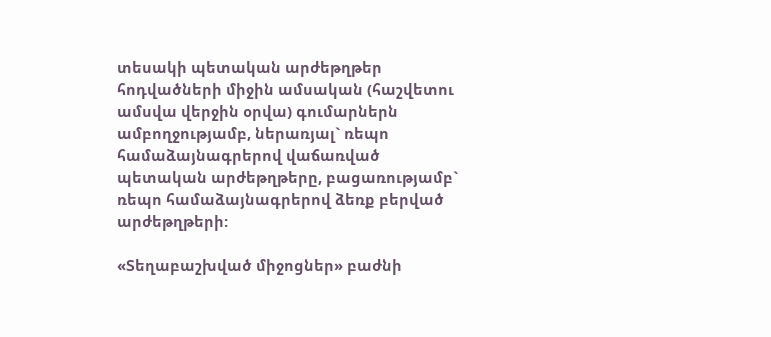տեսակի պետական արժեթղթեր հոդվածների միջին ամսական (հաշվետու ամսվա վերջին օրվա) գումարներն ամբողջությամբ, ներառյալ` ռեպո համաձայնագրերով վաճառված պետական արժեթղթերը, բացառությամբ` ռեպո համաձայնագրերով ձեռք բերված արժեթղթերի:

«Տեղաբաշխված միջոցներ» բաժնի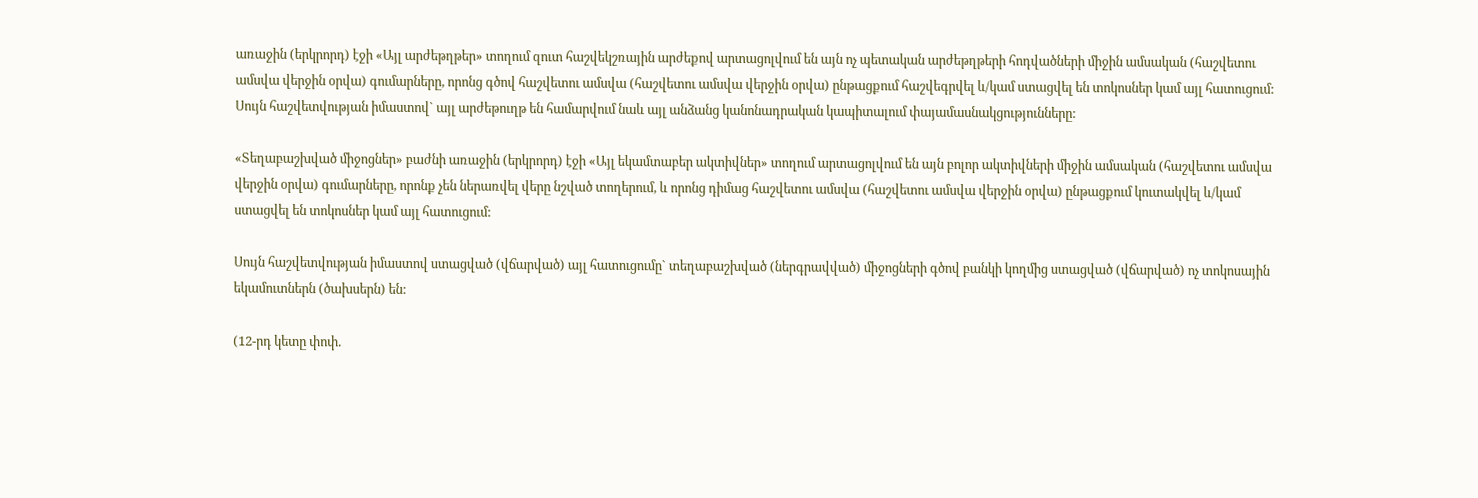առաջին (երկրորդ) էջի «Այլ արժեթղթեր» տողում զուտ հաշվեկշռային արժեքով արտացոլվում են այն ոչ պետական արժեթղթերի հոդվածների միջին ամսական (հաշվետու ամսվա վերջին օրվա) գումարները, որոնց գծով հաշվետու ամսվա (հաշվետու ամսվա վերջին օրվա) ընթացքում հաշվեգրվել և/կամ ստացվել են տոկոսներ կամ այլ հատուցում: Սույն հաշվետվության իմաստով` այլ արժեթուղթ են համարվում նաև այլ անձանց կանոնադրական կապիտալում փայամասնակցությունները:

«Տեղաբաշխված միջոցներ» բաժնի առաջին (երկրորդ) էջի «Այլ եկամտաբեր ակտիվներ» տողում արտացոլվում են այն բոլոր ակտիվների միջին ամսական (հաշվետու ամսվա վերջին օրվա) գումարները, որոնք չեն ներառվել վերը նշված տողերում, և որոնց դիմաց հաշվետու ամսվա (հաշվետու ամսվա վերջին օրվա) ընթացքում կուտակվել և/կամ ստացվել են տոկոսներ կամ այլ հատուցում:

Սույն հաշվետվության իմաստով ստացված (վճարված) այլ հատուցումը` տեղաբաշխված (ներգրավված) միջոցների գծով բանկի կողմից ստացված (վճարված) ոչ տոկոսային եկամուտներն (ծախսերն) են:

(12-րդ կետը փոփ.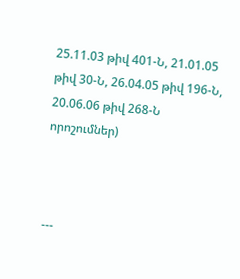25.11.03 թիվ 401-Ն, 21.01.05 թիվ 30-Ն, 26.04.05 թիվ 196-Ն, 20.06.06 թիվ 268-Ն որոշումներ)



---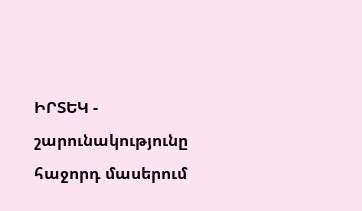ԻՐՏԵԿ - շարունակությունը հաջորդ մասերում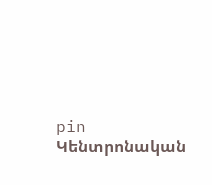pin
Կենտրոնական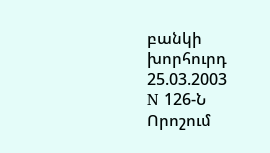բանկի խորհուրդ
25.03.2003
N 126-Ն
Որոշում